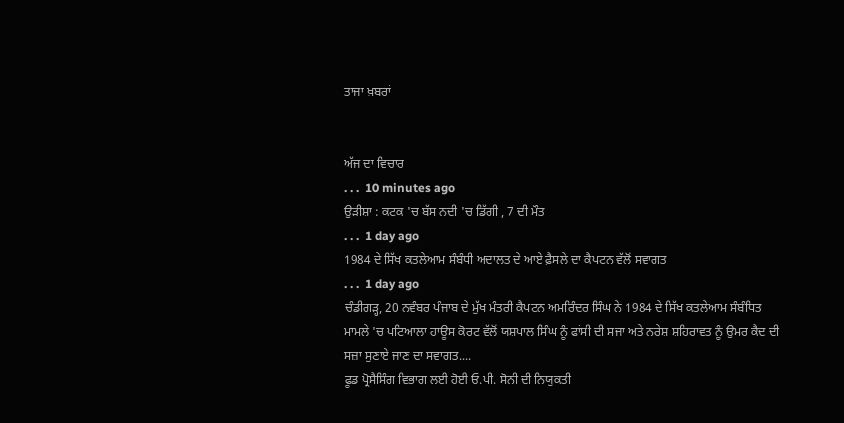ਤਾਜਾ ਖ਼ਬਰਾਂ


ਅੱਜ ਦਾ ਵਿਚਾਰ
. . .  10 minutes ago
ਉੜੀਸ਼ਾ : ਕਟਕ 'ਚ ਬੱਸ ਨਦੀ 'ਚ ਡਿੱਗੀ , 7 ਦੀ ਮੌਤ
. . .  1 day ago
1984 ਦੇ ਸਿੱਖ ਕਤਲੇਆਮ ਸੰਬੰਧੀ ਅਦਾਲਤ ਦੇ ਆਏ ਫ਼ੈਸਲੇ ਦਾ ਕੈਪਟਨ ਵੱਲੋਂ ਸਵਾਗਤ
. . .  1 day ago
ਚੰਡੀਗੜ੍ਹ, 20 ਨਵੰਬਰ ਪੰਜਾਬ ਦੇ ਮੁੱਖ ਮੰਤਰੀ ਕੈਪਟਨ ਅਮਰਿੰਦਰ ਸਿੰਘ ਨੇ 1984 ਦੇ ਸਿੱਖ ਕਤਲੇਆਮ ਸੰਬੰਧਿਤ ਮਾਮਲੇ 'ਚ ਪਟਿਆਲਾ ਹਾਊਸ ਕੋਰਟ ਵੱਲੋਂ ਯਸ਼ਪਾਲ ਸਿੰਘ ਨੂੰ ਫਾਂਸੀ ਦੀ ਸਜਾ ਅਤੇ ਨਰੇਸ਼ ਸ਼ਹਿਰਾਵਤ ਨੂੰ ਉਮਰ ਕੈਦ ਦੀ ਸਜ਼ਾ ਸੁਣਾਏ ਜਾਣ ਦਾ ਸਵਾਗਤ....
ਫੂਡ ਪ੍ਰੋਸੈਸਿੰਗ ਵਿਭਾਗ ਲਈ ਹੋਈ ਓ.ਪੀ. ਸੋਨੀ ਦੀ ਨਿਯੁਕਤੀ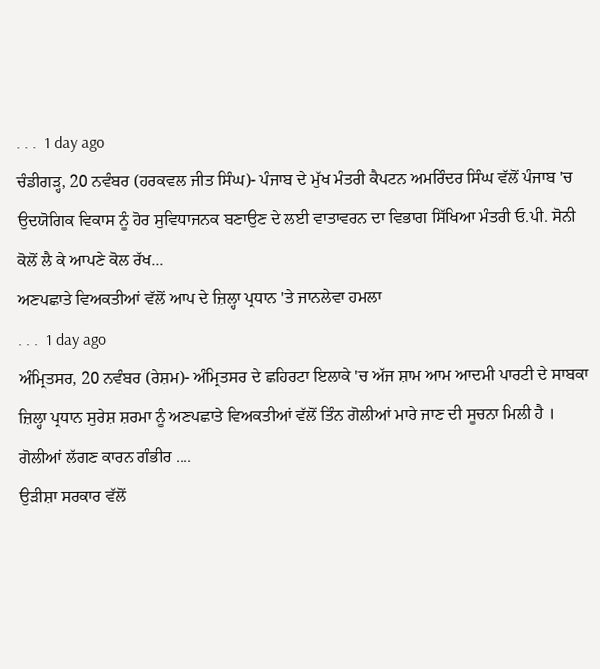. . .  1 day ago
ਚੰਡੀਗੜ੍ਹ, 20 ਨਵੰਬਰ (ਹਰਕਵਲ ਜੀਤ ਸਿੰਘ)- ਪੰਜਾਬ ਦੇ ਮੁੱਖ ਮੰਤਰੀ ਕੈਪਟਨ ਅਮਰਿੰਦਰ ਸਿੰਘ ਵੱਲੋਂ ਪੰਜਾਬ 'ਚ ਉਦਯੋਗਿਕ ਵਿਕਾਸ ਨੂੰ ਹੋਰ ਸੁਵਿਧਾਜਨਕ ਬਣਾਉਣ ਦੇ ਲਈ ਵਾਤਾਵਰਨ ਦਾ ਵਿਭਾਗ ਸਿੱਖਿਆ ਮੰਤਰੀ ਓ.ਪੀ. ਸੋਨੀ ਕੋਲੋਂ ਲੈ ਕੇ ਆਪਣੇ ਕੋਲ ਰੱਖ...
ਅਣਪਛਾਤੇ ਵਿਅਕਤੀਆਂ ਵੱਲੋਂ ਆਪ ਦੇ ਜ਼ਿਲ੍ਹਾ ਪ੍ਰਧਾਨ 'ਤੇ ਜਾਨਲੇਵਾ ਹਮਲਾ
. . .  1 day ago
ਅੰਮ੍ਰਿਤਸਰ, 20 ਨਵੰਬਰ (ਰੇਸ਼ਮ)- ਅੰਮ੍ਰਿਤਸਰ ਦੇ ਛਹਿਰਟਾ ਇਲਾਕੇ 'ਚ ਅੱਜ ਸ਼ਾਮ ਆਮ ਆਦਮੀ ਪਾਰਟੀ ਦੇ ਸਾਬਕਾ ਜ਼ਿਲ੍ਹਾ ਪ੍ਰਧਾਨ ਸੁਰੇਸ਼ ਸ਼ਰਮਾ ਨੂੰ ਅਣਪਛਾਤੇ ਵਿਅਕਤੀਆਂ ਵੱਲੋਂ ਤਿੰਨ ਗੋਲੀਆਂ ਮਾਰੇ ਜਾਣ ਦੀ ਸੂਚਨਾ ਮਿਲੀ ਹੈ । ਗੋਲੀਆਂ ਲੱਗਣ ਕਾਰਨ ਗੰਭੀਰ ....
ਉੜੀਸ਼ਾ ਸਰਕਾਰ ਵੱਲੋਂ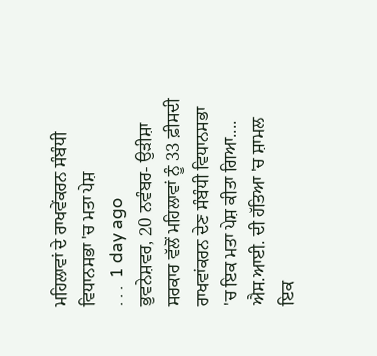ਮਹਿਲਾਵਾਂ ਦੇ ਰਾਖਵੇਂਕਰਨ ਸੰਬੰਧੀ ਵਿਧਾਨਸਭਾ 'ਚ ਮਤਾ ਪੇਸ਼
. . .  1 day ago
ਭੁਵਨੇਸ਼ਵਰ, 20 ਨਵੰਬਰ- ਉੜੀਸ਼ਾ ਸਰਕਾਰ ਵੱਲੋਂ ਮਹਿਲਾਵਾਂ ਨੂੰ 33 ਫ਼ੀਸਦੀ ਰਾਖਵਾਂਕਰਨ ਦੇਣ ਸੰਬੰਧੀ ਵਿਧਾਨਸਭਾ 'ਚ ਇਕ ਮਤਾ ਪੇਸ਼ ਕੀਤਾ ਗਿਆ....
ਐਸ.ਆਈ. ਦੀ ਹੱਤਿਆ 'ਚ ਸ਼ਾਮਲ ਇਕ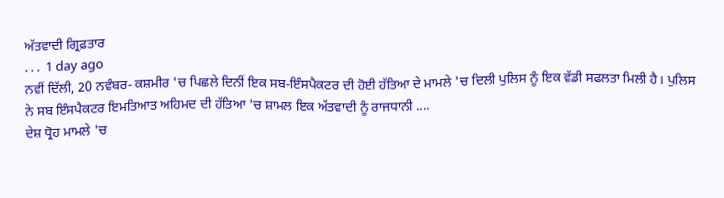ਅੱਤਵਾਦੀ ਗ੍ਰਿਫ਼ਤਾਰ
. . .  1 day ago
ਨਵੀਂ ਦਿੱਲੀ, 20 ਨਵੰਬਰ- ਕਸ਼ਮੀਰ 'ਚ ਪਿਛਲੇ ਦਿਨੀਂ ਇਕ ਸਬ-ਇੰਸਪੈਕਟਰ ਦੀ ਹੋਈ ਹੱਤਿਆ ਦੇ ਮਾਮਲੇ 'ਚ ਦਿਲੀ ਪੁਲਿਸ ਨੂੰ ਇਕ ਵੱਡੀ ਸਫਲਤਾ ਮਿਲੀ ਹੈ। ਪੁਲਿਸ ਨੇ ਸਬ ਇੰਸਪੈਕਟਰ ਇਮਤਿਆਤ ਅਹਿਮਦ ਦੀ ਹੱਤਿਆ 'ਚ ਸ਼ਾਮਲ ਇਕ ਅੱਤਵਾਦੀ ਨੂੰ ਰਾਜਧਾਨੀ ....
ਦੇਸ਼ ਧ੍ਰੋਹ ਮਾਮਲੇ 'ਚ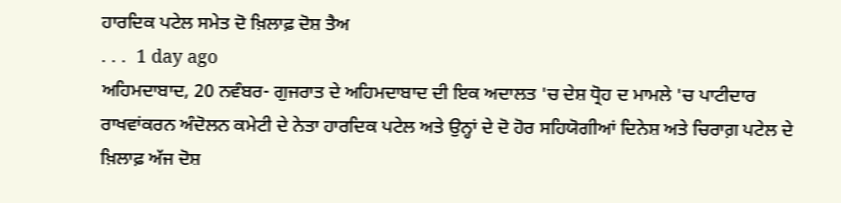ਹਾਰਦਿਕ ਪਟੇਲ ਸਮੇਤ ਦੋ ਖ਼ਿਲਾਫ਼ ਦੋਸ਼ ਤੈਅ
. . .  1 day ago
ਅਹਿਮਦਾਬਾਦ, 20 ਨਵੰਬਰ- ਗੁਜਰਾਤ ਦੇ ਅਹਿਮਦਾਬਾਦ ਦੀ ਇਕ ਅਦਾਲਤ 'ਚ ਦੇਸ਼ ਧ੍ਰੋਹ ਦ ਮਾਮਲੇ 'ਚ ਪਾਟੀਦਾਰ ਰਾਖਵਾਂਕਰਨ ਅੰਦੋਲਨ ਕਮੇਟੀ ਦੇ ਨੇਤਾ ਹਾਰਦਿਕ ਪਟੇਲ ਅਤੇ ਉਨ੍ਹਾਂ ਦੇ ਦੋ ਹੋਰ ਸਹਿਯੋਗੀਆਂ ਦਿਨੇਸ਼ ਅਤੇ ਚਿਰਾਗ਼ ਪਟੇਲ ਦੇ ਖ਼ਿਲਾਫ਼ ਅੱਜ ਦੋਸ਼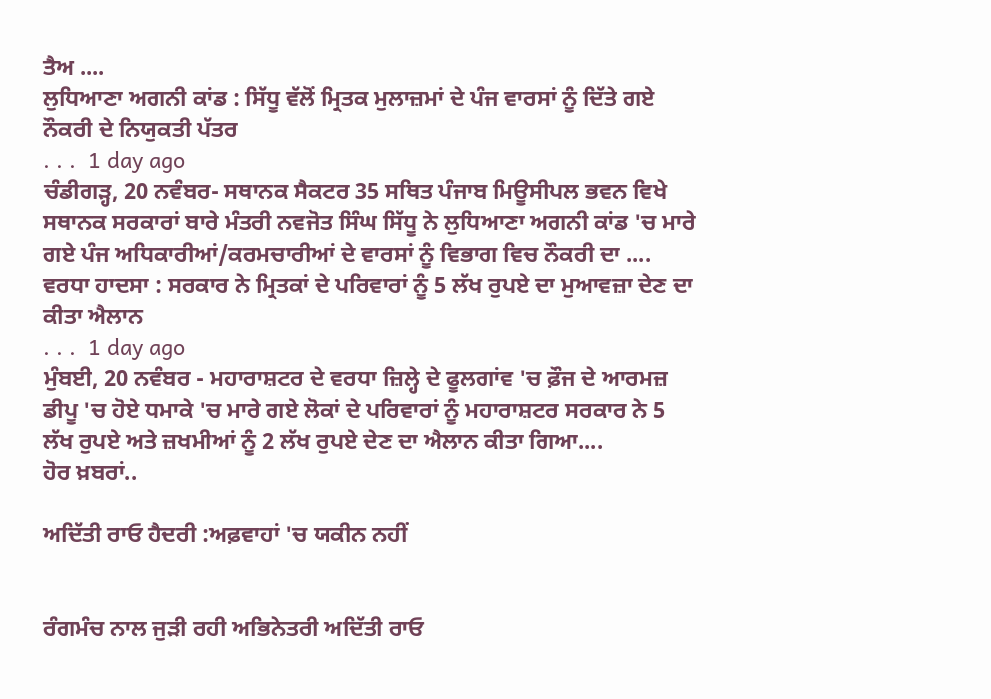ਤੈਅ ....
ਲੁਧਿਆਣਾ ਅਗਨੀ ਕਾਂਡ : ਸਿੱਧੂ ਵੱਲੋਂ ਮ੍ਰਿਤਕ ਮੁਲਾਜ਼ਮਾਂ ਦੇ ਪੰਜ ਵਾਰਸਾਂ ਨੂੰ ਦਿੱਤੇ ਗਏ ਨੌਕਰੀ ਦੇ ਨਿਯੁਕਤੀ ਪੱਤਰ
. . .  1 day ago
ਚੰਡੀਗੜ੍ਹ, 20 ਨਵੰਬਰ- ਸਥਾਨਕ ਸੈਕਟਰ 35 ਸਥਿਤ ਪੰਜਾਬ ਮਿਊਸੀਪਲ ਭਵਨ ਵਿਖੇ ਸਥਾਨਕ ਸਰਕਾਰਾਂ ਬਾਰੇ ਮੰਤਰੀ ਨਵਜੋਤ ਸਿੰਘ ਸਿੱਧੂ ਨੇ ਲੁਧਿਆਣਾ ਅਗਨੀ ਕਾਂਡ 'ਚ ਮਾਰੇ ਗਏ ਪੰਜ ਅਧਿਕਾਰੀਆਂ/ਕਰਮਚਾਰੀਆਂ ਦੇ ਵਾਰਸਾਂ ਨੂੰ ਵਿਭਾਗ ਵਿਚ ਨੌਕਰੀ ਦਾ ....
ਵਰਧਾ ਹਾਦਸਾ : ਸਰਕਾਰ ਨੇ ਮ੍ਰਿਤਕਾਂ ਦੇ ਪਰਿਵਾਰਾਂ ਨੂੰ 5 ਲੱਖ ਰੁਪਏ ਦਾ ਮੁਆਵਜ਼ਾ ਦੇਣ ਦਾ ਕੀਤਾ ਐਲਾਨ
. . .  1 day ago
ਮੁੰਬਈ, 20 ਨਵੰਬਰ - ਮਹਾਰਾਸ਼ਟਰ ਦੇ ਵਰਧਾ ਜ਼ਿਲ੍ਹੇ ਦੇ ਫੂਲਗਾਂਵ 'ਚ ਫ਼ੌਜ ਦੇ ਆਰਮਜ਼ ਡੀਪੂ 'ਚ ਹੋਏ ਧਮਾਕੇ 'ਚ ਮਾਰੇ ਗਏ ਲੋਕਾਂ ਦੇ ਪਰਿਵਾਰਾਂ ਨੂੰ ਮਹਾਰਾਸ਼ਟਰ ਸਰਕਾਰ ਨੇ 5 ਲੱਖ ਰੁਪਏ ਅਤੇ ਜ਼ਖਮੀਆਂ ਨੂੰ 2 ਲੱਖ ਰੁਪਏ ਦੇਣ ਦਾ ਐਲਾਨ ਕੀਤਾ ਗਿਆ....
ਹੋਰ ਖ਼ਬਰਾਂ..

ਅਦਿੱਤੀ ਰਾਓ ਹੈਦਰੀ :ਅਫ਼ਵਾਹਾਂ 'ਚ ਯਕੀਨ ਨਹੀਂ


ਰੰਗਮੰਚ ਨਾਲ ਜੁੜੀ ਰਹੀ ਅਭਿਨੇਤਰੀ ਅਦਿੱਤੀ ਰਾਓ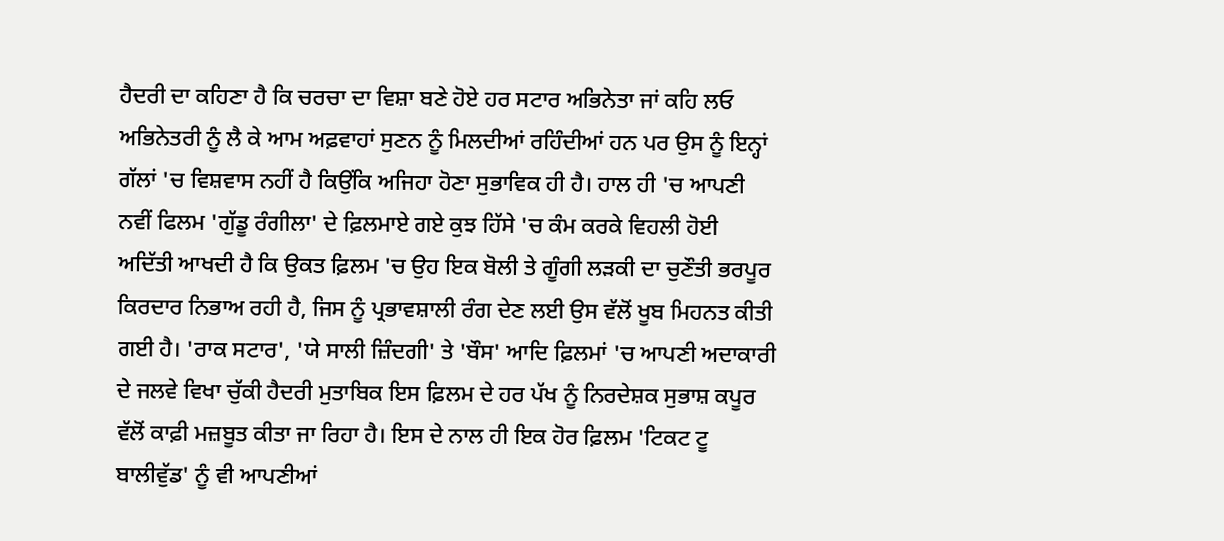ਹੈਦਰੀ ਦਾ ਕਹਿਣਾ ਹੈ ਕਿ ਚਰਚਾ ਦਾ ਵਿਸ਼ਾ ਬਣੇ ਹੋਏ ਹਰ ਸਟਾਰ ਅਭਿਨੇਤਾ ਜਾਂ ਕਹਿ ਲਓ ਅਭਿਨੇਤਰੀ ਨੂੰ ਲੈ ਕੇ ਆਮ ਅਫ਼ਵਾਹਾਂ ਸੁਣਨ ਨੂੰ ਮਿਲਦੀਆਂ ਰਹਿੰਦੀਆਂ ਹਨ ਪਰ ਉਸ ਨੂੰ ਇਨ੍ਹਾਂ ਗੱਲਾਂ 'ਚ ਵਿਸ਼ਵਾਸ ਨਹੀਂ ਹੈ ਕਿਉਂਕਿ ਅਜਿਹਾ ਹੋਣਾ ਸੁਭਾਵਿਕ ਹੀ ਹੈ। ਹਾਲ ਹੀ 'ਚ ਆਪਣੀ ਨਵੀਂ ਫਿਲਮ 'ਗੁੱਡੂ ਰੰਗੀਲਾ' ਦੇ ਫ਼ਿਲਮਾਏ ਗਏ ਕੁਝ ਹਿੱਸੇ 'ਚ ਕੰਮ ਕਰਕੇ ਵਿਹਲੀ ਹੋਈ ਅਦਿੱਤੀ ਆਖਦੀ ਹੈ ਕਿ ਉਕਤ ਫ਼ਿਲਮ 'ਚ ਉਹ ਇਕ ਬੋਲੀ ਤੇ ਗੂੰਗੀ ਲੜਕੀ ਦਾ ਚੁਣੌਤੀ ਭਰਪੂਰ ਕਿਰਦਾਰ ਨਿਭਾਅ ਰਹੀ ਹੈ, ਜਿਸ ਨੂੰ ਪ੍ਰਭਾਵਸ਼ਾਲੀ ਰੰਗ ਦੇਣ ਲਈ ਉਸ ਵੱਲੋਂ ਖੂਬ ਮਿਹਨਤ ਕੀਤੀ ਗਈ ਹੈ। 'ਰਾਕ ਸਟਾਰ', 'ਯੇ ਸਾਲੀ ਜ਼ਿੰਦਗੀ' ਤੇ 'ਬੌਸ' ਆਦਿ ਫ਼ਿਲਮਾਂ 'ਚ ਆਪਣੀ ਅਦਾਕਾਰੀ ਦੇ ਜਲਵੇ ਵਿਖਾ ਚੁੱਕੀ ਹੈਦਰੀ ਮੁਤਾਬਿਕ ਇਸ ਫ਼ਿਲਮ ਦੇ ਹਰ ਪੱਖ ਨੂੰ ਨਿਰਦੇਸ਼ਕ ਸੁਭਾਸ਼ ਕਪੂਰ ਵੱਲੋਂ ਕਾਫ਼ੀ ਮਜ਼ਬੂਤ ਕੀਤਾ ਜਾ ਰਿਹਾ ਹੈ। ਇਸ ਦੇ ਨਾਲ ਹੀ ਇਕ ਹੋਰ ਫ਼ਿਲਮ 'ਟਿਕਟ ਟੂ ਬਾਲੀਵੁੱਡ' ਨੂੰ ਵੀ ਆਪਣੀਆਂ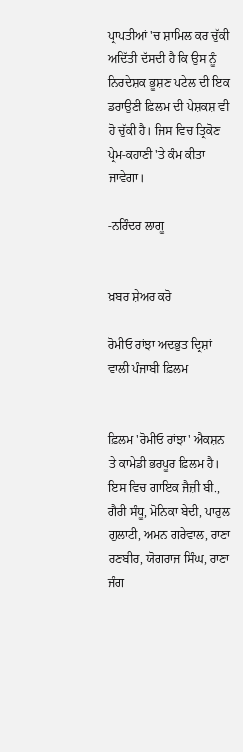ਪ੍ਰਾਪਤੀਆਂ 'ਚ ਸ਼ਾਮਿਲ ਕਰ ਚੁੱਕੀ ਅਦਿੱਤੀ ਦੱਸਦੀ ਹੈ ਕਿ ਉਸ ਨੂੰ ਨਿਰਦੇਸ਼ਕ ਭੂਸ਼ਣ ਪਟੇਲ ਦੀ ਇਕ ਡਰਾਉਣੀ ਫ਼ਿਲਮ ਦੀ ਪੇਸ਼ਕਸ਼ ਵੀ ਹੋ ਚੁੱਕੀ ਹੈ। ਜਿਸ ਵਿਚ ਤ੍ਰਿਕੋਣ ਪ੍ਰੇਮ-ਕਹਾਣੀ 'ਤੇ ਕੰਮ ਕੀਤਾ ਜਾਵੇਗਾ।

-ਨਰਿੰਦਰ ਲਾਗੂ


ਖ਼ਬਰ ਸ਼ੇਅਰ ਕਰੋ

ਰੋਮੀਓ ਰਾਂਝਾ ਅਦਭੁਤ ਦ੍ਰਿਸ਼ਾਂ ਵਾਲੀ ਪੰਜਾਬੀ ਫ਼ਿਲਮ


ਫ਼ਿਲਮ 'ਰੋਮੀਓ ਰਾਂਝਾ' ਐਕਸ਼ਨ ਤੇ ਕਾਮੇਡੀ ਭਰਪੂਰ ਫ਼ਿਲਮ ਹੈ। ਇਸ ਵਿਚ ਗਾਇਕ ਜੈਜ਼ੀ ਬੀ., ਗੈਰੀ ਸੰਧੂ, ਮੋਨਿਕਾ ਬੇਦੀ, ਪਾਰੁਲ ਗੁਲਾਟੀ, ਅਮਨ ਗਰੇਵਾਲ, ਰਾਣਾ ਰਣਬੀਰ, ਯੋਗਰਾਜ ਸਿੰਘ, ਰਾਣਾ ਜੰਗ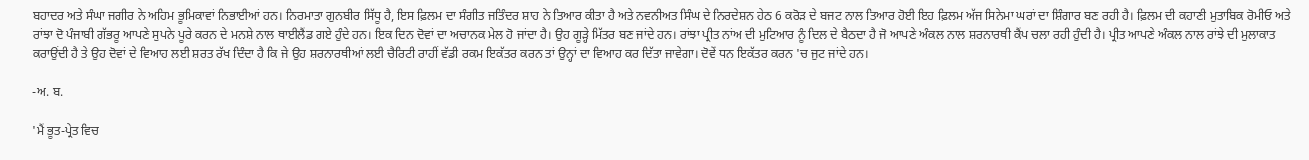ਬਹਾਦਰ ਅਤੇ ਸੰਘਾ ਜਗੀਰ ਨੇ ਅਹਿਮ ਭੂਮਿਕਾਵਾਂ ਨਿਭਾਈਆਂ ਹਨ। ਨਿਰਮਾਤਾ ਗੁਨਬੀਰ ਸਿੱਧੂ ਹੈ, ਇਸ ਫ਼ਿਲਮ ਦਾ ਸੰਗੀਤ ਜਤਿੰਦਰ ਸ਼ਾਹ ਨੇ ਤਿਆਰ ਕੀਤਾ ਹੈ ਅਤੇ ਨਵਨੀਅਤ ਸਿੰਘ ਦੇ ਨਿਰਦੇਸ਼ਨ ਹੇਠ 6 ਕਰੋੜ ਦੇ ਬਜਟ ਨਾਲ ਤਿਆਰ ਹੋਈ ਇਹ ਫ਼ਿਲਮ ਅੱਜ ਸਿਨੇਮਾ ਘਰਾਂ ਦਾ ਸ਼ਿੰਗਾਰ ਬਣ ਰਹੀ ਹੈ। ਫ਼ਿਲਮ ਦੀ ਕਹਾਣੀ ਮੁਤਾਬਿਕ ਰੋਮੀਓ ਅਤੇ ਰਾਂਝਾ ਦੋ ਪੰਜਾਬੀ ਗੱਭਰੂ ਆਪਣੇ ਸੁਪਨੇ ਪੂਰੇ ਕਰਨ ਦੇ ਮਨਸ਼ੇ ਨਾਲ ਥਾਈਲੈਂਡ ਗਏ ਹੁੰਦੇ ਹਨ। ਇਕ ਦਿਨ ਦੋਵਾਂ ਦਾ ਅਚਾਨਕ ਮੇਲ ਹੋ ਜਾਂਦਾ ਹੈ। ਉਹ ਗੂੜ੍ਹੇ ਮਿੱਤਰ ਬਣ ਜਾਂਦੇ ਹਨ। ਰਾਂਝਾ ਪ੍ਰੀਤ ਨਾਂਅ ਦੀ ਮੁਟਿਆਰ ਨੂੰ ਦਿਲ ਦੇ ਬੈਠਦਾ ਹੈ ਜੋ ਆਪਣੇ ਅੰਕਲ ਨਾਲ ਸ਼ਰਨਾਰਥੀ ਕੈਂਪ ਚਲਾ ਰਹੀ ਹੁੰਦੀ ਹੈ। ਪ੍ਰੀਤ ਆਪਣੇ ਅੰਕਲ ਨਾਲ ਰਾਂਝੇ ਦੀ ਮੁਲਾਕਾਤ ਕਰਾਉਂਦੀ ਹੈ ਤੇ ਉਹ ਦੋਵਾਂ ਦੇ ਵਿਆਹ ਲਈ ਸ਼ਰਤ ਰੱਖ ਦਿੰਦਾ ਹੈ ਕਿ ਜੇ ਉਹ ਸ਼ਰਨਾਰਥੀਆਂ ਲਈ ਚੈਰਿਟੀ ਰਾਹੀਂ ਵੱਡੀ ਰਕਮ ਇਕੱਤਰ ਕਰਨ ਤਾਂ ਉਨ੍ਹਾਂ ਦਾ ਵਿਆਹ ਕਰ ਦਿੱਤਾ ਜਾਵੇਗਾ। ਦੋਵੇਂ ਧਨ ਇਕੱਤਰ ਕਰਨ 'ਚ ਜੁਟ ਜਾਂਦੇ ਹਨ।

-ਅ. ਬ.

'ਮੈਂ ਭੂਤ-ਪ੍ਰੇਤ ਵਿਚ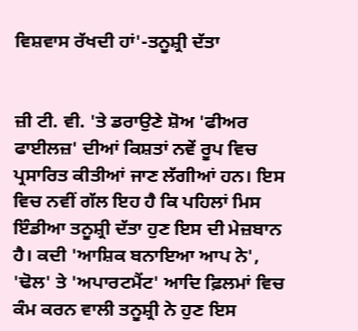ਵਿਸ਼ਵਾਸ ਰੱਖਦੀ ਹਾਂ'-ਤਨੂਸ਼੍ਰੀ ਦੱਤਾ


ਜ਼ੀ ਟੀ. ਵੀ. 'ਤੇ ਡਰਾਉਣੇ ਸ਼ੋਅ 'ਫੀਅਰ ਫਾਈਲਜ਼' ਦੀਆਂ ਕਿਸ਼ਤਾਂ ਨਵੇਂ ਰੂਪ ਵਿਚ ਪ੍ਰਸਾਰਿਤ ਕੀਤੀਆਂ ਜਾਣ ਲੱਗੀਆਂ ਹਨ। ਇਸ ਵਿਚ ਨਵੀਂ ਗੱਲ ਇਹ ਹੈ ਕਿ ਪਹਿਲਾਂ ਮਿਸ ਇੰਡੀਆ ਤਨੂਸ਼੍ਰੀ ਦੱਤਾ ਹੁਣ ਇਸ ਦੀ ਮੇਜ਼ਬਾਨ ਹੈ। ਕਦੀ 'ਆਸ਼ਿਕ ਬਨਾਇਆ ਆਪ ਨੇ', 'ਢੋਲ' ਤੇ 'ਅਪਾਰਟਮੈਂਟ' ਆਦਿ ਫ਼ਿਲਮਾਂ ਵਿਚ ਕੰਮ ਕਰਨ ਵਾਲੀ ਤਨੂਸ਼੍ਰੀ ਨੇ ਹੁਣ ਇਸ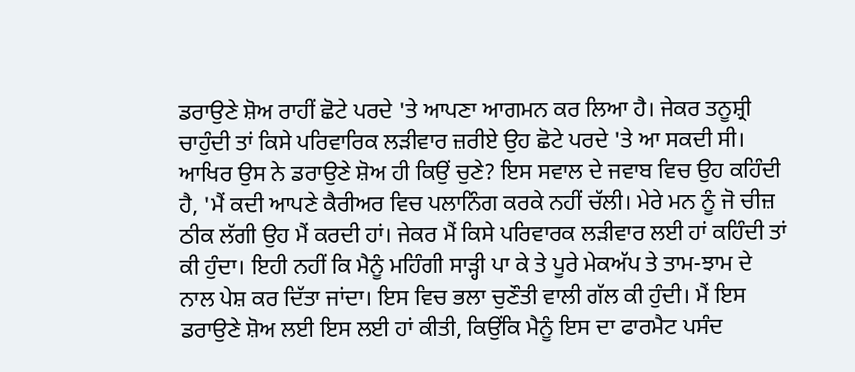ਡਰਾਉਣੇ ਸ਼ੋਅ ਰਾਹੀਂ ਛੋਟੇ ਪਰਦੇ 'ਤੇ ਆਪਣਾ ਆਗਮਨ ਕਰ ਲਿਆ ਹੈ। ਜੇਕਰ ਤਨੂਸ਼੍ਰੀ ਚਾਹੁੰਦੀ ਤਾਂ ਕਿਸੇ ਪਰਿਵਾਰਿਕ ਲੜੀਵਾਰ ਜ਼ਰੀਏ ਉਹ ਛੋਟੇ ਪਰਦੇ 'ਤੇ ਆ ਸਕਦੀ ਸੀ। ਆਖਿਰ ਉਸ ਨੇ ਡਰਾਉਣੇ ਸ਼ੋਅ ਹੀ ਕਿਉਂ ਚੁਣੇ? ਇਸ ਸਵਾਲ ਦੇ ਜਵਾਬ ਵਿਚ ਉਹ ਕਹਿੰਦੀ ਹੈ, 'ਮੈਂ ਕਦੀ ਆਪਣੇ ਕੈਰੀਅਰ ਵਿਚ ਪਲਾਨਿੰਗ ਕਰਕੇ ਨਹੀਂ ਚੱਲੀ। ਮੇਰੇ ਮਨ ਨੂੰ ਜੋ ਚੀਜ਼ ਠੀਕ ਲੱਗੀ ਉਹ ਮੈਂ ਕਰਦੀ ਹਾਂ। ਜੇਕਰ ਮੈਂ ਕਿਸੇ ਪਰਿਵਾਰਕ ਲੜੀਵਾਰ ਲਈ ਹਾਂ ਕਹਿੰਦੀ ਤਾਂ ਕੀ ਹੁੰਦਾ। ਇਹੀ ਨਹੀਂ ਕਿ ਮੈਨੂੰ ਮਹਿੰਗੀ ਸਾੜ੍ਹੀ ਪਾ ਕੇ ਤੇ ਪੂਰੇ ਮੇਕਅੱਪ ਤੇ ਤਾਮ-ਝਾਮ ਦੇ ਨਾਲ ਪੇਸ਼ ਕਰ ਦਿੱਤਾ ਜਾਂਦਾ। ਇਸ ਵਿਚ ਭਲਾ ਚੁਣੌਤੀ ਵਾਲੀ ਗੱਲ ਕੀ ਹੁੰਦੀ। ਮੈਂ ਇਸ ਡਰਾਉਣੇ ਸ਼ੋਅ ਲਈ ਇਸ ਲਈ ਹਾਂ ਕੀਤੀ, ਕਿਉਂਕਿ ਮੈਨੂੰ ਇਸ ਦਾ ਫਾਰਮੈਟ ਪਸੰਦ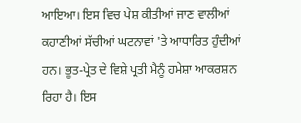ਆਇਆ। ਇਸ ਵਿਚ ਪੇਸ਼ ਕੀਤੀਆਂ ਜਾਣ ਵਾਲੀਆਂ ਕਹਾਣੀਆਂ ਸੱਚੀਆਂ ਘਟਨਾਵਾਂ 'ਤੇ ਆਧਾਰਿਤ ਹੁੰਦੀਆਂ ਹਨ। ਭੂਤ-ਪ੍ਰੇਤ ਦੇ ਵਿਸ਼ੇ ਪ੍ਰਤੀ ਮੈਨੂੰ ਹਮੇਸ਼ਾ ਆਕਰਸ਼ਨ ਰਿਹਾ ਹੈ। ਇਸ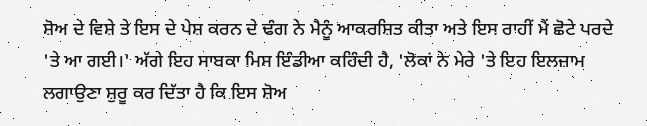ਸ਼ੋਅ ਦੇ ਵਿਸ਼ੇ ਤੇ ਇਸ ਦੇ ਪੇਸ਼ ਕਰਨ ਦੇ ਢੰਗ ਨੇ ਮੈਨੂੰ ਆਕਰਸ਼ਿਤ ਕੀਤਾ ਅਤੇ ਇਸ ਰਾਹੀਂ ਮੈਂ ਛੋਟੇ ਪਰਦੇ 'ਤੇ ਆ ਗਈ।' ਅੱਗੇ ਇਹ ਸਾਬਕਾ ਮਿਸ ਇੰਡੀਆ ਕਹਿੰਦੀ ਹੈ, 'ਲੋਕਾਂ ਨੇ ਮੇਰੇ 'ਤੇ ਇਹ ਇਲਜ਼ਾਮ ਲਗਾਉਣਾ ਸ਼ੁਰੂ ਕਰ ਦਿੱਤਾ ਹੈ ਕਿ ਇਸ ਸ਼ੋਅ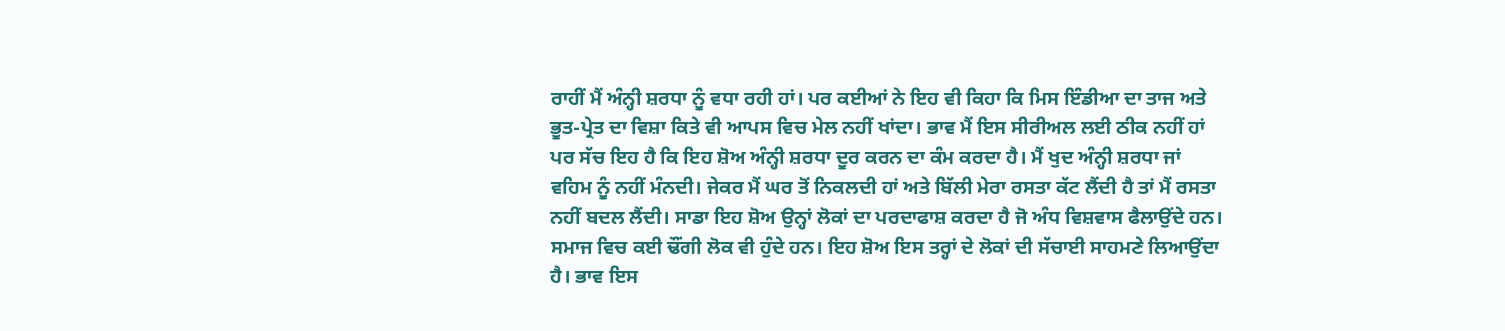ਰਾਹੀਂ ਮੈਂ ਅੰਨ੍ਹੀ ਸ਼ਰਧਾ ਨੂੰ ਵਧਾ ਰਹੀ ਹਾਂ। ਪਰ ਕਈਆਂ ਨੇ ਇਹ ਵੀ ਕਿਹਾ ਕਿ ਮਿਸ ਇੰਡੀਆ ਦਾ ਤਾਜ ਅਤੇ ਭੂਤ-ਪ੍ਰੇਤ ਦਾ ਵਿਸ਼ਾ ਕਿਤੇ ਵੀ ਆਪਸ ਵਿਚ ਮੇਲ ਨਹੀਂ ਖਾਂਦਾ। ਭਾਵ ਮੈਂ ਇਸ ਸੀਰੀਅਲ ਲਈ ਠੀਕ ਨਹੀਂ ਹਾਂ ਪਰ ਸੱਚ ਇਹ ਹੈ ਕਿ ਇਹ ਸ਼ੋਅ ਅੰਨ੍ਹੀ ਸ਼ਰਧਾ ਦੂਰ ਕਰਨ ਦਾ ਕੰਮ ਕਰਦਾ ਹੈ। ਮੈਂ ਖੁਦ ਅੰਨ੍ਹੀ ਸ਼ਰਧਾ ਜਾਂ ਵਹਿਮ ਨੂੰ ਨਹੀਂ ਮੰਨਦੀ। ਜੇਕਰ ਮੈਂ ਘਰ ਤੋਂ ਨਿਕਲਦੀ ਹਾਂ ਅਤੇ ਬਿੱਲੀ ਮੇਰਾ ਰਸਤਾ ਕੱਟ ਲੈਂਦੀ ਹੈ ਤਾਂ ਮੈਂ ਰਸਤਾ ਨਹੀਂ ਬਦਲ ਲੈਂਦੀ। ਸਾਡਾ ਇਹ ਸ਼ੋਅ ਉਨ੍ਹਾਂ ਲੋਕਾਂ ਦਾ ਪਰਦਾਫਾਸ਼ ਕਰਦਾ ਹੈ ਜੋ ਅੰਧ ਵਿਸ਼ਵਾਸ ਫੈਲਾਉਂਦੇ ਹਨ। ਸਮਾਜ ਵਿਚ ਕਈ ਢੌਂਗੀ ਲੋਕ ਵੀ ਹੁੰਦੇ ਹਨ। ਇਹ ਸ਼ੋਅ ਇਸ ਤਰ੍ਹਾਂ ਦੇ ਲੋਕਾਂ ਦੀ ਸੱਚਾਈ ਸਾਹਮਣੇ ਲਿਆਉਂਦਾ ਹੈ। ਭਾਵ ਇਸ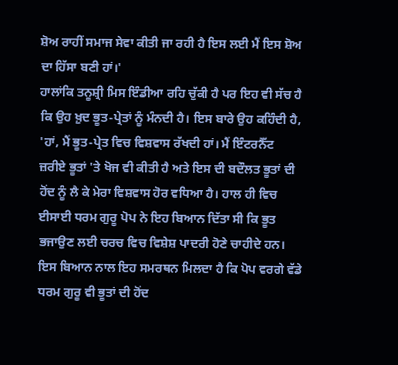ਸ਼ੋਅ ਰਾਹੀਂ ਸਮਾਜ ਸੇਵਾ ਕੀਤੀ ਜਾ ਰਹੀ ਹੈ ਇਸ ਲਈ ਮੈਂ ਇਸ ਸ਼ੋਅ ਦਾ ਹਿੱਸਾ ਬਣੀ ਹਾਂ।'
ਹਾਲਾਂਕਿ ਤਨੂਸ਼੍ਰੀ ਮਿਸ ਇੰਡੀਆ ਰਹਿ ਚੁੱਕੀ ਹੈ ਪਰ ਇਹ ਵੀ ਸੱਚ ਹੈ ਕਿ ਉਹ ਖ਼ੁਦ ਭੂਤ-ਪ੍ਰੇਤਾਂ ਨੂੰ ਮੰਨਦੀ ਹੈ। ਇਸ ਬਾਰੇ ਉਹ ਕਹਿੰਦੀ ਹੈ, 'ਹਾਂ, ਮੈਂ ਭੂਤ-ਪ੍ਰੇਤ ਵਿਚ ਵਿਸ਼ਵਾਸ ਰੱਖਦੀ ਹਾਂ। ਮੈਂ ਇੰਟਰਨੈੱਟ ਜ਼ਰੀਏ ਭੂਤਾਂ 'ਤੇ ਖੋਜ ਵੀ ਕੀਤੀ ਹੈ ਅਤੇ ਇਸ ਦੀ ਬਦੌਲਤ ਭੂਤਾਂ ਦੀ ਹੋਂਦ ਨੂੰ ਲੈ ਕੇ ਮੇਰਾ ਵਿਸ਼ਵਾਸ ਹੋਰ ਵਧਿਆ ਹੈ। ਹਾਲ ਹੀ ਵਿਚ ਈਸਾਈ ਧਰਮ ਗੁਰੂ ਪੋਪ ਨੇ ਇਹ ਬਿਆਨ ਦਿੱਤਾ ਸੀ ਕਿ ਭੂਤ ਭਜਾਉਣ ਲਈ ਚਰਚ ਵਿਚ ਵਿਸ਼ੇਸ਼ ਪਾਦਰੀ ਹੋਣੇ ਚਾਹੀਦੇ ਹਨ। ਇਸ ਬਿਆਨ ਨਾਲ ਇਹ ਸਮਰਥਨ ਮਿਲਦਾ ਹੈ ਕਿ ਪੋਪ ਵਰਗੇ ਵੱਡੇ ਧਰਮ ਗੁਰੂ ਵੀ ਭੂਤਾਂ ਦੀ ਹੋਂਦ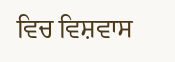ਵਿਚ ਵਿਸ਼ਵਾਸ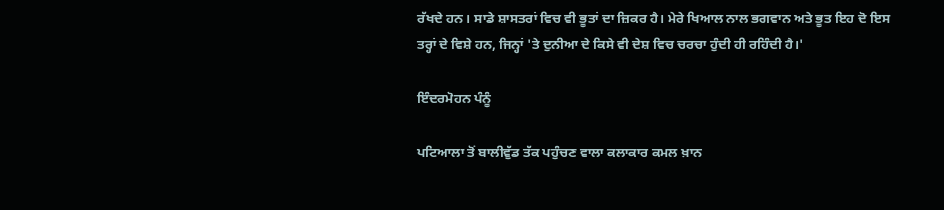ਰੱਖਦੇ ਹਨ। ਸਾਡੇ ਸ਼ਾਸਤਰਾਂ ਵਿਚ ਵੀ ਭੂਤਾਂ ਦਾ ਜ਼ਿਕਰ ਹੈ। ਮੇਰੇ ਖਿਆਲ ਨਾਲ ਭਗਵਾਨ ਅਤੇ ਭੂਤ ਇਹ ਦੋ ਇਸ ਤਰ੍ਹਾਂ ਦੇ ਵਿਸ਼ੇ ਹਨ, ਜਿਨ੍ਹਾਂ 'ਤੇ ਦੁਨੀਆ ਦੇ ਕਿਸੇ ਵੀ ਦੇਸ਼ ਵਿਚ ਚਰਚਾ ਹੁੰਦੀ ਹੀ ਰਹਿੰਦੀ ਹੈ।'

ਇੰਦਰਮੋਹਨ ਪੰਨੂੰ

ਪਟਿਆਲਾ ਤੋਂ ਬਾਲੀਵੁੱਡ ਤੱਕ ਪਹੁੰਚਣ ਵਾਲਾ ਕਲਾਕਾਰ ਕਮਲ ਖ਼ਾਨ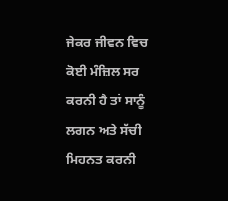ਜੇਕਰ ਜੀਵਨ ਵਿਚ ਕੋਈ ਮੰਜ਼ਿਲ ਸਰ ਕਰਨੀ ਹੈ ਤਾਂ ਸਾਨੂੰ ਲਗਨ ਅਤੇ ਸੱਚੀ ਮਿਹਨਤ ਕਰਨੀ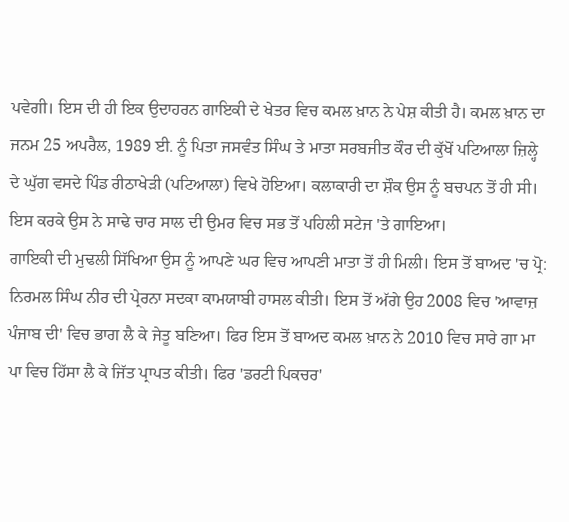ਪਵੇਗੀ। ਇਸ ਦੀ ਹੀ ਇਕ ਉਦਾਹਰਨ ਗਾਇਕੀ ਦੇ ਖੇਤਰ ਵਿਚ ਕਮਲ ਖ਼ਾਨ ਨੇ ਪੇਸ਼ ਕੀਤੀ ਹੈ। ਕਮਲ ਖ਼ਾਨ ਦਾ ਜਨਮ 25 ਅਪਰੈਲ, 1989 ਈ. ਨੂੰ ਪਿਤਾ ਜਸਵੰਤ ਸਿੰਘ ਤੇ ਮਾਤਾ ਸਰਬਜੀਤ ਕੌਰ ਦੀ ਕੁੱਖੋਂ ਪਟਿਆਲਾ ਜ਼ਿਲ੍ਹੇ ਦੇ ਘੁੱਗ ਵਸਦੇ ਪਿੰਡ ਰੀਠਾਖੇੜੀ (ਪਟਿਆਲਾ) ਵਿਖੇ ਹੋਇਆ। ਕਲਾਕਾਰੀ ਦਾ ਸ਼ੌਕ ਉਸ ਨੂੰ ਬਚਪਨ ਤੋਂ ਹੀ ਸੀ। ਇਸ ਕਰਕੇ ਉਸ ਨੇ ਸਾਢੇ ਚਾਰ ਸਾਲ ਦੀ ਉਮਰ ਵਿਚ ਸਭ ਤੋਂ ਪਹਿਲੀ ਸਟੇਜ 'ਤੇ ਗਾਇਆ।
ਗਾਇਕੀ ਦੀ ਮੁਢਲੀ ਸਿੱਖਿਆ ਉਸ ਨੂੰ ਆਪਣੇ ਘਰ ਵਿਚ ਆਪਣੀ ਮਾਤਾ ਤੋਂ ਹੀ ਮਿਲੀ। ਇਸ ਤੋਂ ਬਾਅਦ 'ਚ ਪ੍ਰੋ: ਨਿਰਮਲ ਸਿੰਘ ਨੀਰ ਦੀ ਪ੍ਰੇਰਨਾ ਸਦਕਾ ਕਾਮਯਾਬੀ ਹਾਸਲ ਕੀਤੀ। ਇਸ ਤੋਂ ਅੱਗੇ ਉਹ 2008 ਵਿਚ 'ਆਵਾਜ਼ ਪੰਜਾਬ ਦੀ' ਵਿਚ ਭਾਗ ਲੈ ਕੇ ਜੇਤੂ ਬਣਿਆ। ਫਿਰ ਇਸ ਤੋਂ ਬਾਅਦ ਕਮਲ ਖ਼ਾਨ ਨੇ 2010 ਵਿਚ ਸਾਰੇ ਗਾ ਮਾ ਪਾ ਵਿਚ ਹਿੱਸਾ ਲੈ ਕੇ ਜਿੱਤ ਪ੍ਰਾਪਤ ਕੀਤੀ। ਫਿਰ 'ਡਰਟੀ ਪਿਕਚਰ'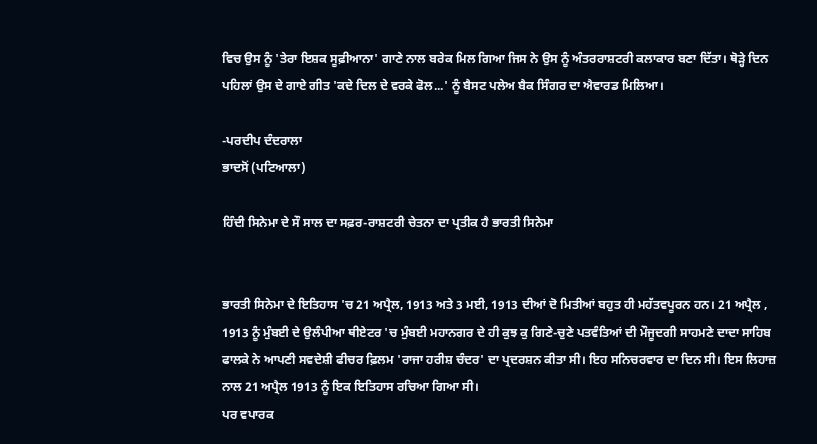ਵਿਚ ਉਸ ਨੂੰ 'ਤੇਰਾ ਇਸ਼ਕ ਸੂਫ਼ੀਆਨਾ' ਗਾਣੇ ਨਾਲ ਬਰੇਕ ਮਿਲ ਗਿਆ ਜਿਸ ਨੇ ਉਸ ਨੂੰ ਅੰਤਰਰਾਸ਼ਟਰੀ ਕਲਾਕਾਰ ਬਣਾ ਦਿੱਤਾ। ਥੋੜ੍ਹੇ ਦਿਨ ਪਹਿਲਾਂ ਉਸ ਦੇ ਗਾਏ ਗੀਤ 'ਕਦੇ ਦਿਲ ਦੇ ਵਰਕੇ ਫੋਲ...' ਨੂੰ ਬੈਸਟ ਪਲੇਅ ਬੈਕ ਸਿੰਗਰ ਦਾ ਐਵਾਰਡ ਮਿਲਿਆ।

-ਪਰਦੀਪ ਦੰਦਰਾਲਾ
ਭਾਦਸੋਂ (ਪਟਿਆਲਾ)

ਹਿੰਦੀ ਸਿਨੇਮਾ ਦੇ ਸੌ ਸਾਲ ਦਾ ਸਫ਼ਰ-ਰਾਸ਼ਟਰੀ ਚੇਤਨਾ ਦਾ ਪ੍ਰਤੀਕ ਹੈ ਭਾਰਤੀ ਸਿਨੇਮਾ


ਭਾਰਤੀ ਸਿਨੇਮਾ ਦੇ ਇਤਿਹਾਸ 'ਚ 21 ਅਪ੍ਰੈਲ, 1913 ਅਤੇ 3 ਮਈ, 1913 ਦੀਆਂ ਦੋ ਮਿਤੀਆਂ ਬਹੁਤ ਹੀ ਮਹੱਤਵਪੂਰਨ ਹਨ। 21 ਅਪ੍ਰੈਲ , 1913 ਨੂੰ ਮੁੰਬਈ ਦੇ ਉਲੰਪੀਆ ਥੀਏਟਰ 'ਚ ਮੁੰਬਈ ਮਹਾਨਗਰ ਦੇ ਹੀ ਕੁਝ ਕੁ ਗਿਣੇ-ਚੁਣੇ ਪਤਵੰਤਿਆਂ ਦੀ ਮੌਜੂਦਗੀ ਸਾਹਮਣੇ ਦਾਦਾ ਸਾਹਿਬ ਫਾਲਕੇ ਨੇ ਆਪਣੀ ਸਵਦੇਸ਼ੀ ਫੀਚਰ ਫ਼ਿਲਮ 'ਰਾਜਾ ਹਰੀਸ਼ ਚੰਦਰ' ਦਾ ਪ੍ਰਦਰਸ਼ਨ ਕੀਤਾ ਸੀ। ਇਹ ਸਨਿਚਰਵਾਰ ਦਾ ਦਿਨ ਸੀ। ਇਸ ਲਿਹਾਜ਼ ਨਾਲ 21 ਅਪ੍ਰੈਲ 1913 ਨੂੰ ਇਕ ਇਤਿਹਾਸ ਰਚਿਆ ਗਿਆ ਸੀ।
ਪਰ ਵਪਾਰਕ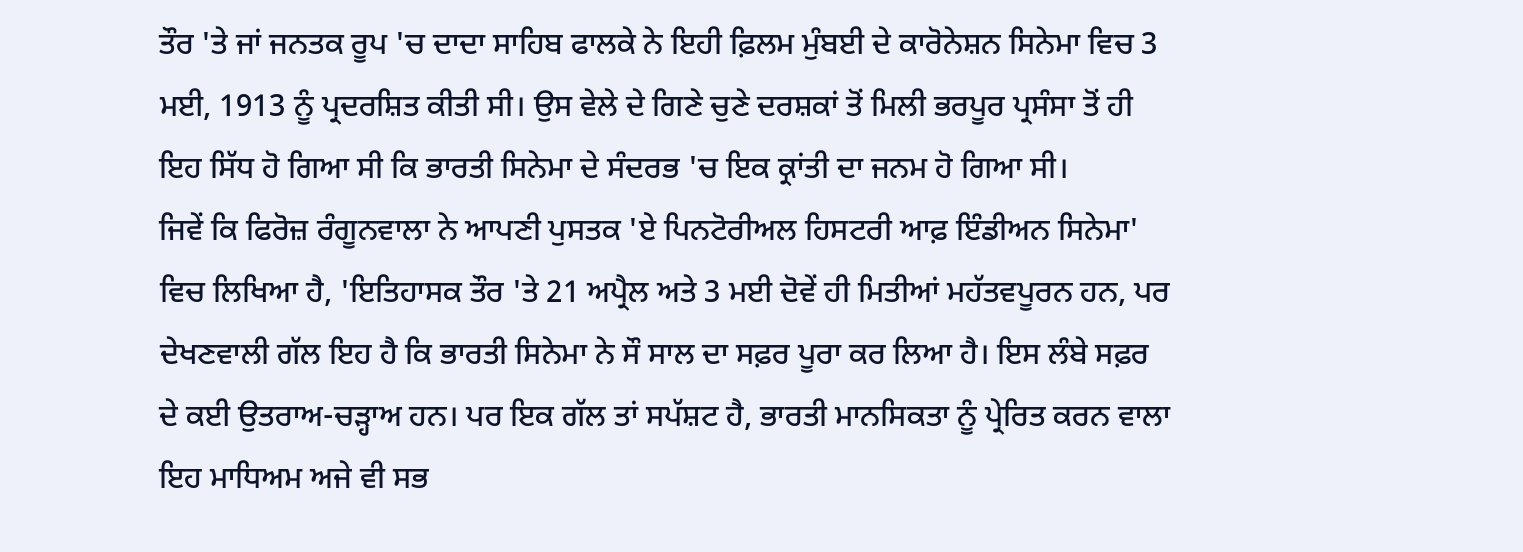ਤੌਰ 'ਤੇ ਜਾਂ ਜਨਤਕ ਰੂਪ 'ਚ ਦਾਦਾ ਸਾਹਿਬ ਫਾਲਕੇ ਨੇ ਇਹੀ ਫ਼ਿਲਮ ਮੁੰਬਈ ਦੇ ਕਾਰੋਨੇਸ਼ਨ ਸਿਨੇਮਾ ਵਿਚ 3 ਮਈ, 1913 ਨੂੰ ਪ੍ਰਦਰਸ਼ਿਤ ਕੀਤੀ ਸੀ। ਉਸ ਵੇਲੇ ਦੇ ਗਿਣੇ ਚੁਣੇ ਦਰਸ਼ਕਾਂ ਤੋਂ ਮਿਲੀ ਭਰਪੂਰ ਪ੍ਰਸੰਸਾ ਤੋਂ ਹੀ ਇਹ ਸਿੱਧ ਹੋ ਗਿਆ ਸੀ ਕਿ ਭਾਰਤੀ ਸਿਨੇਮਾ ਦੇ ਸੰਦਰਭ 'ਚ ਇਕ ਕ੍ਰਾਂਤੀ ਦਾ ਜਨਮ ਹੋ ਗਿਆ ਸੀ।
ਜਿਵੇਂ ਕਿ ਫਿਰੋਜ਼ ਰੰਗੂਨਵਾਲਾ ਨੇ ਆਪਣੀ ਪੁਸਤਕ 'ਏ ਪਿਨਟੋਰੀਅਲ ਹਿਸਟਰੀ ਆਫ਼ ਇੰਡੀਅਨ ਸਿਨੇਮਾ' ਵਿਚ ਲਿਖਿਆ ਹੈ, 'ਇਤਿਹਾਸਕ ਤੌਰ 'ਤੇ 21 ਅਪ੍ਰੈਲ ਅਤੇ 3 ਮਈ ਦੋਵੇਂ ਹੀ ਮਿਤੀਆਂ ਮਹੱਤਵਪੂਰਨ ਹਨ, ਪਰ ਦੇਖਣਵਾਲੀ ਗੱਲ ਇਹ ਹੈ ਕਿ ਭਾਰਤੀ ਸਿਨੇਮਾ ਨੇ ਸੌ ਸਾਲ ਦਾ ਸਫ਼ਰ ਪੂਰਾ ਕਰ ਲਿਆ ਹੈ। ਇਸ ਲੰਬੇ ਸਫ਼ਰ ਦੇ ਕਈ ਉਤਰਾਅ-ਚੜ੍ਹਾਅ ਹਨ। ਪਰ ਇਕ ਗੱਲ ਤਾਂ ਸਪੱਸ਼ਟ ਹੈ, ਭਾਰਤੀ ਮਾਨਸਿਕਤਾ ਨੂੰ ਪ੍ਰੇਰਿਤ ਕਰਨ ਵਾਲਾ ਇਹ ਮਾਧਿਅਮ ਅਜੇ ਵੀ ਸਭ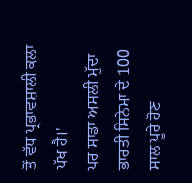ਤੋਂ ਵੱਧ ਪ੍ਰਭਾਵਸ਼ਾਲੀ ਕਲਾ ਪੱਖ ਹੈ।'
ਪਰ ਸਾਡਾ ਅਸਲੀ ਮੁੱਦਾ ਭਾਰਤੀ ਸਿਨੇਮਾ ਦੇ 100 ਸਾਲ ਪੂਰੇ ਹੋਣ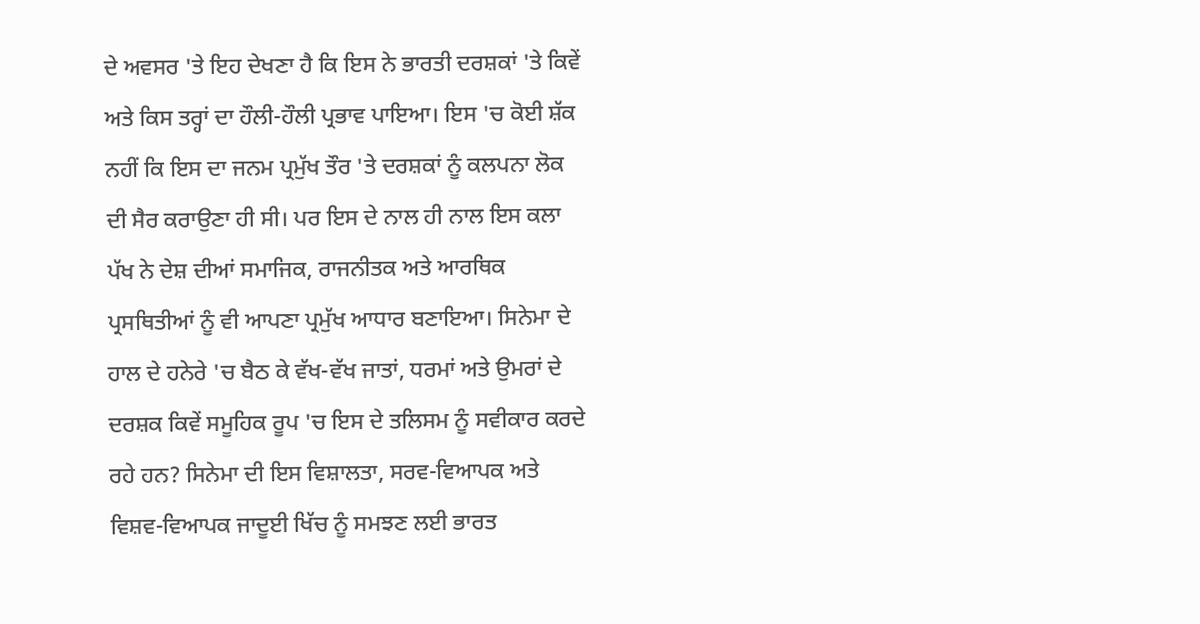ਦੇ ਅਵਸਰ 'ਤੇ ਇਹ ਦੇਖਣਾ ਹੈ ਕਿ ਇਸ ਨੇ ਭਾਰਤੀ ਦਰਸ਼ਕਾਂ 'ਤੇ ਕਿਵੇਂ ਅਤੇ ਕਿਸ ਤਰ੍ਹਾਂ ਦਾ ਹੌਲੀ-ਹੌਲੀ ਪ੍ਰਭਾਵ ਪਾਇਆ। ਇਸ 'ਚ ਕੋਈ ਸ਼ੱਕ ਨਹੀਂ ਕਿ ਇਸ ਦਾ ਜਨਮ ਪ੍ਰਮੁੱਖ ਤੌਰ 'ਤੇ ਦਰਸ਼ਕਾਂ ਨੂੰ ਕਲਪਨਾ ਲੋਕ ਦੀ ਸੈਰ ਕਰਾਉਣਾ ਹੀ ਸੀ। ਪਰ ਇਸ ਦੇ ਨਾਲ ਹੀ ਨਾਲ ਇਸ ਕਲਾ ਪੱਖ ਨੇ ਦੇਸ਼ ਦੀਆਂ ਸਮਾਜਿਕ, ਰਾਜਨੀਤਕ ਅਤੇ ਆਰਥਿਕ ਪ੍ਰਸਥਿਤੀਆਂ ਨੂੰ ਵੀ ਆਪਣਾ ਪ੍ਰਮੁੱਖ ਆਧਾਰ ਬਣਾਇਆ। ਸਿਨੇਮਾ ਦੇ ਹਾਲ ਦੇ ਹਨੇਰੇ 'ਚ ਬੈਠ ਕੇ ਵੱਖ-ਵੱਖ ਜਾਤਾਂ, ਧਰਮਾਂ ਅਤੇ ਉਮਰਾਂ ਦੇ ਦਰਸ਼ਕ ਕਿਵੇਂ ਸਮੂਹਿਕ ਰੂਪ 'ਚ ਇਸ ਦੇ ਤਲਿਸਮ ਨੂੰ ਸਵੀਕਾਰ ਕਰਦੇ ਰਹੇ ਹਨ? ਸਿਨੇਮਾ ਦੀ ਇਸ ਵਿਸ਼ਾਲਤਾ, ਸਰਵ-ਵਿਆਪਕ ਅਤੇ ਵਿਸ਼ਵ-ਵਿਆਪਕ ਜਾਦੂਈ ਖਿੱਚ ਨੂੰ ਸਮਝਣ ਲਈ ਭਾਰਤ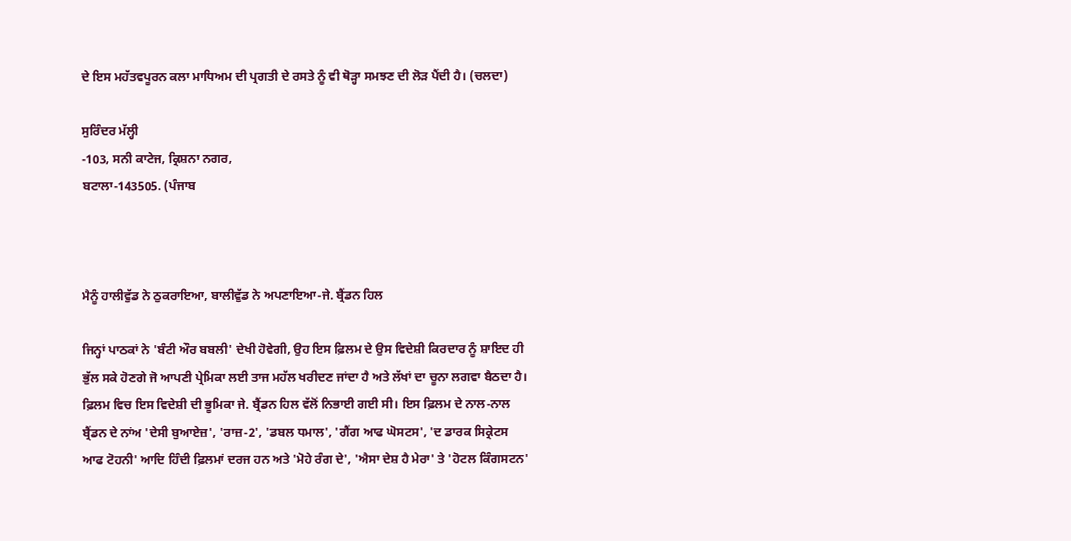ਦੇ ਇਸ ਮਹੱਤਵਪੂਰਨ ਕਲਾ ਮਾਧਿਅਮ ਦੀ ਪ੍ਰਗਤੀ ਦੇ ਰਸਤੇ ਨੂੰ ਵੀ ਥੋੜ੍ਹਾ ਸਮਝਣ ਦੀ ਲੋੜ ਪੈਂਦੀ ਹੈ। (ਚਲਦਾ)

ਸੁਰਿੰਦਰ ਮੱਲ੍ਹੀ
-103, ਸਨੀ ਕਾਟੇਜ, ਕ੍ਰਿਸ਼ਨਾ ਨਗਰ,
ਬਟਾਲਾ-143505. (ਪੰਜਾਬ



ਮੈਨੂੰ ਹਾਲੀਵੁੱਡ ਨੇ ਠੁਕਰਾਇਆ, ਬਾਲੀਵੁੱਡ ਨੇ ਅਪਣਾਇਆ-ਜੇ. ਬ੍ਰੈਂਡਨ ਹਿਲ

ਜਿਨ੍ਹਾਂ ਪਾਠਕਾਂ ਨੇ 'ਬੰਟੀ ਔਰ ਬਬਲੀ' ਦੇਖੀ ਹੋਵੇਗੀ, ਉਹ ਇਸ ਫ਼ਿਲਮ ਦੇ ਉਸ ਵਿਦੇਸ਼ੀ ਕਿਰਦਾਰ ਨੂੰ ਸ਼ਾਇਦ ਹੀ ਭੁੱਲ ਸਕੇ ਹੋਣਗੇ ਜੋ ਆਪਣੀ ਪ੍ਰੇਮਿਕਾ ਲਈ ਤਾਜ ਮਹੱਲ ਖਰੀਦਣ ਜਾਂਦਾ ਹੈ ਅਤੇ ਲੱਖਾਂ ਦਾ ਚੂਨਾ ਲਗਵਾ ਬੈਠਦਾ ਹੈ। ਫ਼ਿਲਮ ਵਿਚ ਇਸ ਵਿਦੇਸ਼ੀ ਦੀ ਭੂਮਿਕਾ ਜੇ. ਬ੍ਰੈਂਡਨ ਹਿਲ ਵੱਲੋਂ ਨਿਭਾਈ ਗਈ ਸੀ। ਇਸ ਫ਼ਿਲਮ ਦੇ ਨਾਲ-ਨਾਲ ਬ੍ਰੈਂਡਨ ਦੇ ਨਾਂਅ 'ਦੇਸੀ ਬੁਆਏਜ਼', 'ਰਾਜ਼-2', 'ਡਬਲ ਧਮਾਲ', 'ਗੈਂਗ ਆਫ ਘੋਸਟਸ', 'ਦ ਡਾਰਕ ਸਿਕ੍ਰੇਟਸ ਆਫ ਟੋਹਨੀ' ਆਦਿ ਹਿੰਦੀ ਫ਼ਿਲਮਾਂ ਦਰਜ ਹਨ ਅਤੇ 'ਮੋਹੇ ਰੰਗ ਦੇ', 'ਐਸਾ ਦੇਸ਼ ਹੈ ਮੇਰਾ' ਤੇ 'ਹੋਟਲ ਕਿੰਗਸਟਨ'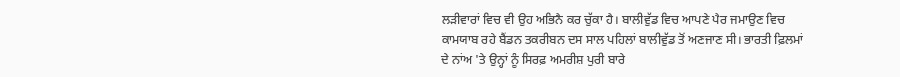ਲੜੀਵਾਰਾਂ ਵਿਚ ਵੀ ਉਹ ਅਭਿਨੈ ਕਰ ਚੁੱਕਾ ਹੈ। ਬਾਲੀਵੁੱਡ ਵਿਚ ਆਪਣੇ ਪੈਰ ਜਮਾਉਣ ਵਿਚ ਕਾਮਯਾਬ ਰਹੇ ਬੈਂਡਨ ਤਕਰੀਬਨ ਦਸ ਸਾਲ ਪਹਿਲਾਂ ਬਾਲੀਵੁੱਡ ਤੋਂ ਅਣਜਾਣ ਸੀ। ਭਾਰਤੀ ਫ਼ਿਲਮਾਂ ਦੇ ਨਾਂਅ 'ਤੇ ਉਨ੍ਹਾਂ ਨੂੰ ਸਿਰਫ਼ ਅਮਰੀਸ਼ ਪੁਰੀ ਬਾਰੇ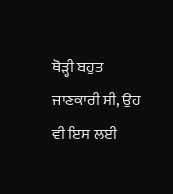ਥੋੜ੍ਹੀ ਬਹੁਤ ਜਾਣਕਾਰੀ ਸੀ, ਉਹ ਵੀ ਇਸ ਲਈ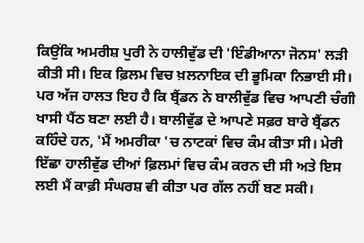ਕਿਉਂਕਿ ਅਮਰੀਸ਼ ਪੁਰੀ ਨੇ ਹਾਲੀਵੁੱਡ ਦੀ 'ਇੰਡੀਆਨਾ ਜੋਨਸ' ਲੜੀ ਕੀਤੀ ਸੀ। ਇਕ ਫ਼ਿਲਮ ਵਿਚ ਖ਼ਲਨਾਇਕ ਦੀ ਭੂਮਿਕਾ ਨਿਭਾਈ ਸੀ।
ਪਰ ਅੱਜ ਹਾਲਤ ਇਹ ਹੈ ਕਿ ਬ੍ਰੈਂਡਨ ਨੇ ਬਾਲੀਵੁੱਡ ਵਿਚ ਆਪਣੀ ਚੰਗੀ ਖਾਸੀ ਪੈਂਠ ਬਣਾ ਲਈ ਹੈ। ਬਾਲੀਵੁੱਡ ਦੇ ਆਪਣੇ ਸਫ਼ਰ ਬਾਰੇ ਬ੍ਰੈਂਡਨ ਕਹਿੰਦੇ ਹਨ, 'ਮੈਂ ਅਮਰੀਕਾ 'ਚ ਨਾਟਕਾਂ ਵਿਚ ਕੰਮ ਕੀਤਾ ਸੀ। ਮੇਰੀ ਇੱਛਾ ਹਾਲੀਵੁੱਡ ਦੀਆਂ ਫ਼ਿਲਮਾਂ ਵਿਚ ਕੰਮ ਕਰਨ ਦੀ ਸੀ ਅਤੇ ਇਸ ਲਈ ਮੈਂ ਕਾਫ਼ੀ ਸੰਘਰਸ਼ ਵੀ ਕੀਤਾ ਪਰ ਗੱਲ ਨਹੀਂ ਬਣ ਸਕੀ।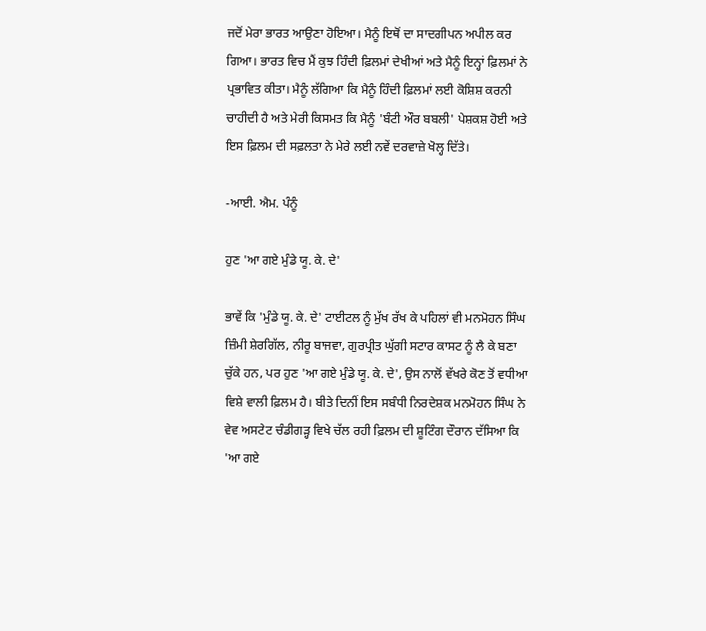ਜਦੋਂ ਮੇਰਾ ਭਾਰਤ ਆਉਣਾ ਹੋਇਆ। ਮੈਨੂੰ ਇਥੋਂ ਦਾ ਸਾਦਗੀਪਨ ਅਪੀਲ ਕਰ ਗਿਆ। ਭਾਰਤ ਵਿਚ ਮੈਂ ਕੁਝ ਹਿੰਦੀ ਫ਼ਿਲਮਾਂ ਦੇਖੀਆਂ ਅਤੇ ਮੈਨੂੰ ਇਨ੍ਹਾਂ ਫ਼ਿਲਮਾਂ ਨੇ ਪ੍ਰਭਾਵਿਤ ਕੀਤਾ। ਮੈਨੂੰ ਲੱਗਿਆ ਕਿ ਮੈਨੂੰ ਹਿੰਦੀ ਫ਼ਿਲਮਾਂ ਲਈ ਕੋਸ਼ਿਸ਼ ਕਰਨੀ ਚਾਹੀਦੀ ਹੈ ਅਤੇ ਮੇਰੀ ਕਿਸਮਤ ਕਿ ਮੈਨੂੰ 'ਬੰਟੀ ਔਰ ਬਬਲੀ' ਪੇਸ਼ਕਸ਼ ਹੋਈ ਅਤੇ ਇਸ ਫ਼ਿਲਮ ਦੀ ਸਫ਼ਲਤਾ ਨੇ ਮੇਰੇ ਲਈ ਨਵੇਂ ਦਰਵਾਜ਼ੇ ਖੋਲ੍ਹ ਦਿੱਤੇ।

-ਆਈ. ਐਮ. ਪੰਨੂੰ

ਹੁਣ 'ਆ ਗਏ ਮੁੰਡੇ ਯੂ. ਕੇ. ਦੇ'

ਭਾਵੇਂ ਕਿ 'ਮੁੰਡੇ ਯੂ. ਕੇ. ਦੇ' ਟਾਈਟਲ ਨੂੰ ਮੁੱਖ ਰੱਖ ਕੇ ਪਹਿਲਾਂ ਵੀ ਮਨਮੋਹਨ ਸਿੰਘ ਜ਼ਿੰਮੀ ਸ਼ੇਰਗਿੱਲ, ਨੀਰੂ ਬਾਜਵਾ, ਗੁਰਪ੍ਰੀਤ ਘੁੱਗੀ ਸਟਾਰ ਕਾਸਟ ਨੂੰ ਲੈ ਕੇ ਬਣਾ ਚੁੱਕੇ ਹਨ, ਪਰ ਹੁਣ 'ਆ ਗਏ ਮੁੰਡੇ ਯੂ. ਕੇ. ਦੇ', ਉਸ ਨਾਲੋਂ ਵੱਖਰੇ ਕੋਣ ਤੋਂ ਵਧੀਆ ਵਿਸ਼ੇ ਵਾਲੀ ਫ਼ਿਲਮ ਹੈ। ਬੀਤੇ ਦਿਨੀਂ ਇਸ ਸਬੰਧੀ ਨਿਰਦੇਸ਼ਕ ਮਨਮੋਹਨ ਸਿੰਘ ਨੇ ਵੇਵ ਅਸਟੇਟ ਚੰਡੀਗੜ੍ਹ ਵਿਖੇ ਚੱਲ ਰਹੀ ਫ਼ਿਲਮ ਦੀ ਸ਼ੂਟਿੰਗ ਦੌਰਾਨ ਦੱਸਿਆ ਕਿ 'ਆ ਗਏ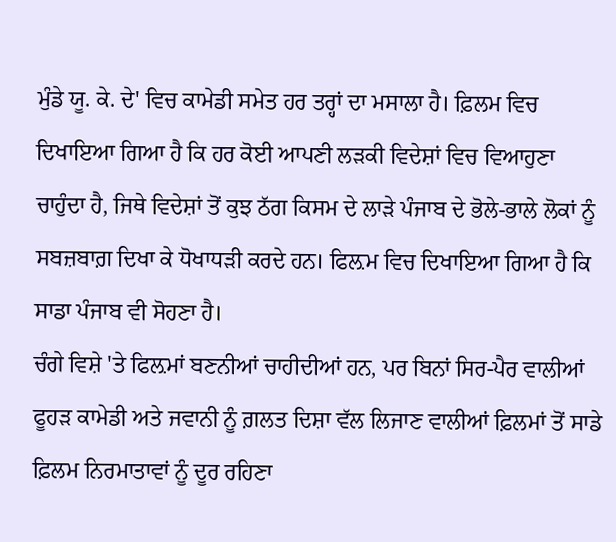ਮੁੰਡੇ ਯੂ. ਕੇ. ਦੇ' ਵਿਚ ਕਾਮੇਡੀ ਸਮੇਤ ਹਰ ਤਰ੍ਹਾਂ ਦਾ ਮਸਾਲਾ ਹੈ। ਫ਼ਿਲਮ ਵਿਚ ਦਿਖਾਇਆ ਗਿਆ ਹੈ ਕਿ ਹਰ ਕੋਈ ਆਪਣੀ ਲੜਕੀ ਵਿਦੇਸ਼ਾਂ ਵਿਚ ਵਿਆਹੁਣਾ ਚਾਹੁੰਦਾ ਹੈ, ਜਿਥੇ ਵਿਦੇਸ਼ਾਂ ਤੋਂ ਕੁਝ ਠੱਗ ਕਿਸਮ ਦੇ ਲਾੜੇ ਪੰਜਾਬ ਦੇ ਭੋਲੇ-ਭਾਲੇ ਲੋਕਾਂ ਨੂੰ ਸਬਜ਼ਬਾਗ਼ ਦਿਖਾ ਕੇ ਧੋਖਾਧੜੀ ਕਰਦੇ ਹਨ। ਫਿਲ਼ਮ ਵਿਚ ਦਿਖਾਇਆ ਗਿਆ ਹੈ ਕਿ ਸਾਡਾ ਪੰਜਾਬ ਵੀ ਸੋਹਣਾ ਹੈ।
ਚੰਗੇ ਵਿਸ਼ੇ 'ਤੇ ਫਿਲ਼ਮਾਂ ਬਣਨੀਆਂ ਚਾਹੀਦੀਆਂ ਹਨ, ਪਰ ਬਿਨਾਂ ਸਿਰ-ਪੈਰ ਵਾਲੀਆਂ ਫੂਹੜ ਕਾਮੇਡੀ ਅਤੇ ਜਵਾਨੀ ਨੂੰ ਗ਼ਲਤ ਦਿਸ਼ਾ ਵੱਲ ਲਿਜਾਣ ਵਾਲੀਆਂ ਫ਼ਿਲਮਾਂ ਤੋਂ ਸਾਡੇ ਫ਼ਿਲਮ ਨਿਰਮਾਤਾਵਾਂ ਨੂੰ ਦੂਰ ਰਹਿਣਾ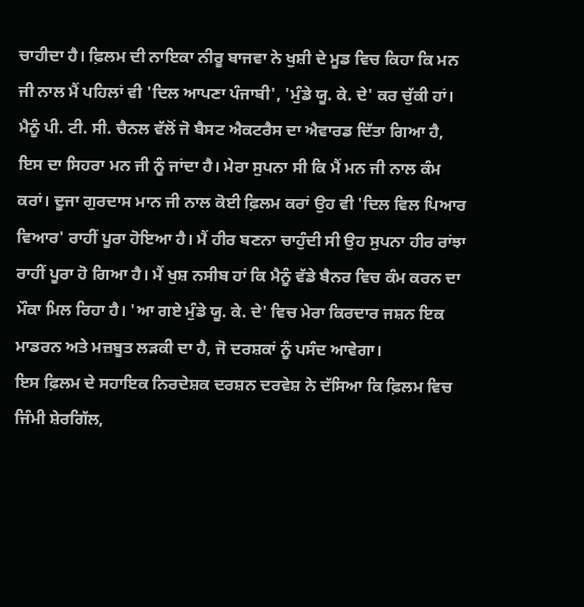ਚਾਹੀਦਾ ਹੈ। ਫ਼ਿਲਮ ਦੀ ਨਾਇਕਾ ਨੀਰੂ ਬਾਜਵਾ ਨੇ ਖੁਸ਼ੀ ਦੇ ਮੂਡ ਵਿਚ ਕਿਹਾ ਕਿ ਮਨ ਜੀ ਨਾਲ ਮੈਂ ਪਹਿਲਾਂ ਵੀ 'ਦਿਲ ਆਪਣਾ ਪੰਜਾਬੀ', 'ਮੁੰਡੇ ਯੂ. ਕੇ. ਦੇ' ਕਰ ਚੁੱਕੀ ਹਾਂ। ਮੈਨੂੰ ਪੀ. ਟੀ. ਸੀ. ਚੈਨਲ ਵੱਲੋਂ ਜੋ ਬੈਸਟ ਐਕਟਰੈਸ ਦਾ ਐਵਾਰਡ ਦਿੱਤਾ ਗਿਆ ਹੈ, ਇਸ ਦਾ ਸਿਹਰਾ ਮਨ ਜੀ ਨੂੰ ਜਾਂਦਾ ਹੈ। ਮੇਰਾ ਸੁਪਨਾ ਸੀ ਕਿ ਮੈਂ ਮਨ ਜੀ ਨਾਲ ਕੰਮ ਕਰਾਂ। ਦੂਜਾ ਗੁਰਦਾਸ ਮਾਨ ਜੀ ਨਾਲ ਕੋਈ ਫ਼ਿਲਮ ਕਰਾਂ ਉਹ ਵੀ 'ਦਿਲ ਵਿਲ ਪਿਆਰ ਵਿਆਰ' ਰਾਹੀਂ ਪੂਰਾ ਹੋਇਆ ਹੈ। ਮੈਂ ਹੀਰ ਬਣਨਾ ਚਾਹੁੰਦੀ ਸੀ ਉਹ ਸੁਪਨਾ ਹੀਰ ਰਾਂਝਾ ਰਾਹੀਂ ਪੂਰਾ ਹੋ ਗਿਆ ਹੈ। ਮੈਂ ਖੁਸ਼ ਨਸੀਬ ਹਾਂ ਕਿ ਮੈਨੂੰ ਵੱਡੇ ਬੈਨਰ ਵਿਚ ਕੰਮ ਕਰਨ ਦਾ ਮੌਕਾ ਮਿਲ ਰਿਹਾ ਹੈ। 'ਆ ਗਏ ਮੁੰਡੇ ਯੂ. ਕੇ. ਦੇ' ਵਿਚ ਮੇਰਾ ਕਿਰਦਾਰ ਜਸ਼ਨ ਇਕ ਮਾਡਰਨ ਅਤੇ ਮਜ਼ਬੂਤ ਲੜਕੀ ਦਾ ਹੈ, ਜੋ ਦਰਸ਼ਕਾਂ ਨੂੰ ਪਸੰਦ ਆਵੇਗਾ।
ਇਸ ਫ਼ਿਲਮ ਦੇ ਸਹਾਇਕ ਨਿਰਦੇਸ਼ਕ ਦਰਸ਼ਨ ਦਰਵੇਸ਼ ਨੇ ਦੱਸਿਆ ਕਿ ਫ਼ਿਲਮ ਵਿਚ ਜਿੰਮੀ ਸ਼ੇਰਗਿੱਲ,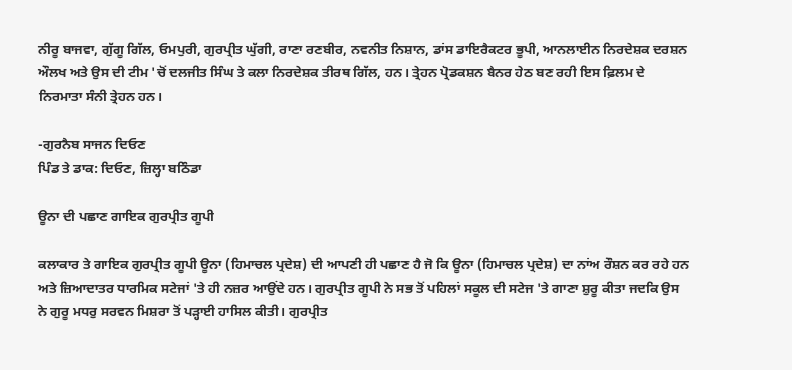ਨੀਰੂ ਬਾਜਵਾ, ਗੁੱਗੂ ਗਿੱਲ, ਓਮਪੁਰੀ, ਗੁਰਪ੍ਰੀਤ ਘੁੱਗੀ, ਰਾਣਾ ਰਣਬੀਰ, ਨਵਨੀਤ ਨਿਸ਼ਾਨ, ਡਾਂਸ ਡਾਇਰੈਕਟਰ ਭੂਪੀ, ਆਨਲਾਈਨ ਨਿਰਦੇਸ਼ਕ ਦਰਸ਼ਨ ਔਲਖ ਅਤੇ ਉਸ ਦੀ ਟੀਮ 'ਚੋਂ ਦਲਜੀਤ ਸਿੰਘ ਤੇ ਕਲਾ ਨਿਰਦੇਸ਼ਕ ਤੀਰਥ ਗਿੱਲ, ਹਨ। ਤ੍ਰੇਹਨ ਪ੍ਰੋਡਕਸ਼ਨ ਬੈਨਰ ਹੇਠ ਬਣ ਰਹੀ ਇਸ ਫ਼ਿਲਮ ਦੇ ਨਿਰਮਾਤਾ ਸੰਨੀ ਤ੍ਰੇਹਨ ਹਨ।

-ਗੁਰਨੈਬ ਸਾਜਨ ਦਿਓਣ
ਪਿੰਡ ਤੇ ਡਾਕ: ਦਿਓਣ, ਜ਼ਿਲ੍ਹਾ ਬਠਿੰਡਾ

ਊਨਾ ਦੀ ਪਛਾਣ ਗਾਇਕ ਗੁਰਪ੍ਰੀਤ ਗੂਪੀ

ਕਲਾਕਾਰ ਤੇ ਗਾਇਕ ਗੁਰਪ੍ਰੀਤ ਗੂਪੀ ਊਨਾ (ਹਿਮਾਚਲ ਪ੍ਰਦੇਸ਼) ਦੀ ਆਪਣੀ ਹੀ ਪਛਾਣ ਹੈ ਜੋ ਕਿ ਊਨਾ (ਹਿਮਾਚਲ ਪ੍ਰਦੇਸ਼) ਦਾ ਨਾਂਅ ਰੌਸ਼ਨ ਕਰ ਰਹੇ ਹਨ ਅਤੇ ਜ਼ਿਆਦਾਤਰ ਧਾਰਮਿਕ ਸਟੇਜਾਂ 'ਤੇ ਹੀ ਨਜ਼ਰ ਆਉਂਦੇ ਹਨ। ਗੁਰਪ੍ਰੀਤ ਗੂਪੀ ਨੇ ਸਭ ਤੋਂ ਪਹਿਲਾਂ ਸਕੂਲ ਦੀ ਸਟੇਜ 'ਤੇ ਗਾਣਾ ਸ਼ੁਰੂ ਕੀਤਾ ਜਦਕਿ ਉਸ ਨੇ ਗੁਰੂ ਮਧਰੁ ਸਰਵਨ ਮਿਸ਼ਰਾ ਤੋਂ ਪੜ੍ਹਾਈ ਹਾਸਿਲ ਕੀਤੀ। ਗੁਰਪ੍ਰੀਤ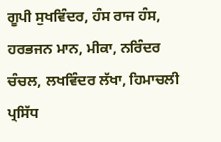ਗੂਪੀ ਸੁਖਵਿੰਦਰ, ਹੰਸ ਰਾਜ ਹੰਸ, ਹਰਭਜਨ ਮਾਨ, ਮੀਕਾ, ਨਰਿੰਦਰ ਚੰਚਲ, ਲਖਵਿੰਦਰ ਲੱਖਾ, ਹਿਮਾਚਲੀ ਪ੍ਰਸਿੱਧ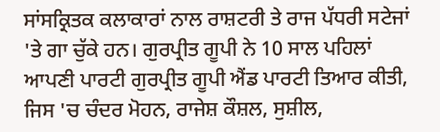ਸਾਂਸਕ੍ਰਿਤਕ ਕਲਾਕਾਰਾਂ ਨਾਲ ਰਾਸ਼ਟਰੀ ਤੇ ਰਾਜ ਪੱਧਰੀ ਸਟੇਜਾਂ 'ਤੇ ਗਾ ਚੁੱਕੇ ਹਨ। ਗੁਰਪ੍ਰੀਤ ਗੂਪੀ ਨੇ 10 ਸਾਲ ਪਹਿਲਾਂ ਆਪਣੀ ਪਾਰਟੀ ਗੁਰਪ੍ਰੀਤ ਗੂਪੀ ਐਂਡ ਪਾਰਟੀ ਤਿਆਰ ਕੀਤੀ, ਜਿਸ 'ਚ ਚੰਦਰ ਮੋਹਨ, ਰਾਜੇਸ਼ ਕੌਸ਼ਲ, ਸੁਸ਼ੀਲ,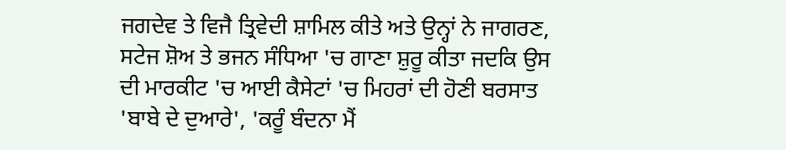ਜਗਦੇਵ ਤੇ ਵਿਜੈ ਤ੍ਰਿਵੇਦੀ ਸ਼ਾਮਿਲ ਕੀਤੇ ਅਤੇ ਉਨ੍ਹਾਂ ਨੇ ਜਾਗਰਣ, ਸਟੇਜ ਸ਼ੋਅ ਤੇ ਭਜਨ ਸੰਧਿਆ 'ਚ ਗਾਣਾ ਸ਼ੁਰੂ ਕੀਤਾ ਜਦਕਿ ਉਸ ਦੀ ਮਾਰਕੀਟ 'ਚ ਆਈ ਕੈਸੇਟਾਂ 'ਚ ਮਿਹਰਾਂ ਦੀ ਹੋਣੀ ਬਰਸਾਤ 'ਬਾਬੇ ਦੇ ਦੁਆਰੇ', 'ਕਰੂੰ ਬੰਦਨਾ ਮੈਂ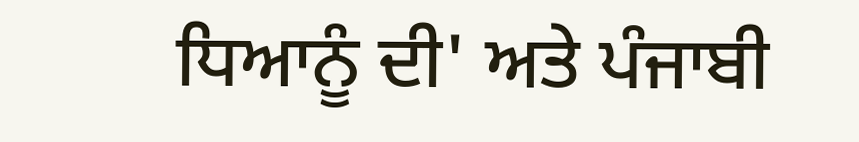ਧਿਆਨੂੰ ਦੀ' ਅਤੇ ਪੰਜਾਬੀ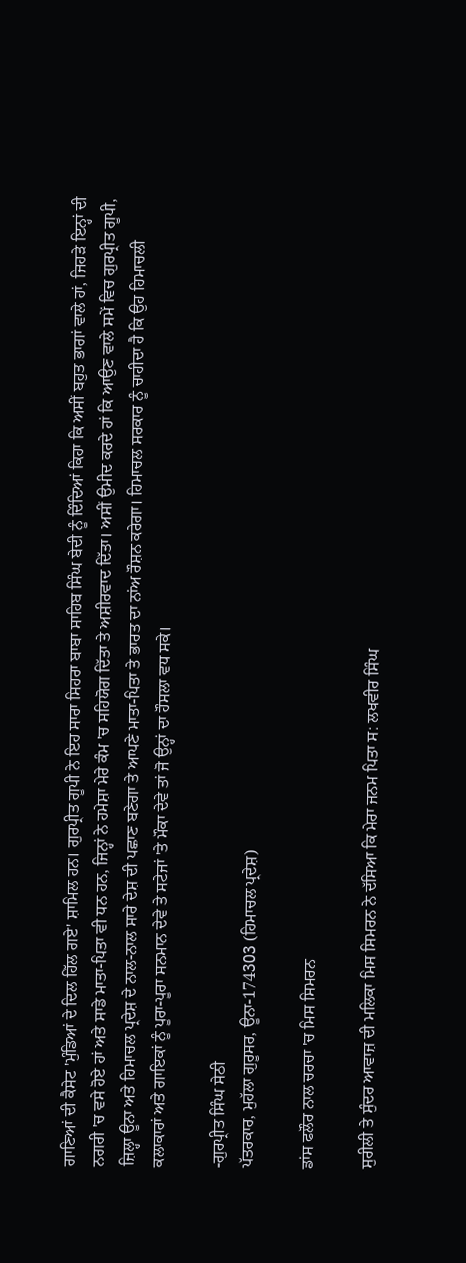ਗਾਣਿਆਂ ਦੀ ਕੈਸੇਟ 'ਮੁੰਡਿਆਂ ਦੇ ਦਿਲ ਹਿੱਲ ਗਏ' ਸ਼ਾਮਿਲ ਹਨ। ਗੁਰਪ੍ਰੀਤ ਗੂਪੀ ਨੇ ਇਹ ਸਾਰਾ ਸਿਹਰਾ ਬਾਬਾ ਸਾਹਿਬ ਸਿੰਘ ਬੇਦੀ ਨੂੰ ਦਿੰਦਿਆਂ ਕਿਹਾ ਕਿ ਅਸੀਂ ਬਹੁਤ ਭਾਗਾਂ ਵਾਲੇ ਹਾਂ, ਜਿਹੜੇ ਇਨ੍ਹਾਂ ਦੀ ਨਗਰੀ 'ਚ ਵਸੇ ਹੋਏ ਹਾਂ ਅਤੇ ਸਾਡੇ ਮਾਤਾ-ਪਿਤਾ ਵੀ ਧਨ ਹਨ, ਜਿਨ੍ਹਾਂ ਨੇ ਹਮੇਸ਼ਾ ਮੇਰੇ ਕੰਮ 'ਚ ਸਹਿਯੋਗ ਦਿੱਤਾ ਤੇ ਅਸ਼ੀਰਵਾਦ ਦਿੱਤਾ। ਅਸੀਂ ਉਮੀਦ ਕਰਦੇ ਹਾਂ ਕਿ ਆਉਣ ਵਾਲੇ ਸਮੇਂ ਵਿਚ ਗੁਰਪ੍ਰੀਤ ਗੂਪੀ, ਜ਼ਿਲ੍ਹਾ ਊਨਾ ਅਤੇ ਹਿਮਾਚਲ ਪ੍ਰਦੇਸ਼ ਦੇ ਨਾਲ-ਨਾਲ ਸਾਰੇ ਦੇਸ਼ ਦੀ ਪਛਾਣ ਬਣੇਗਾ ਤੇ ਆਪਣੇ ਮਾਤਾ-ਪਿਤਾ ਤੇ ਭਾਰਤ ਦਾ ਨਾਂਅ ਰੌਸ਼ਨ ਕਰੇਗਾ। ਹਿਮਾਚਲ ਸਰਕਾਰ ਨੂੰ ਚਾਹੀਦਾ ਹੈ ਕਿ ਉਹ ਹਿਮਾਚਲੀ ਕਲਾਕਾਰਾਂ ਅਤੇ ਗਾਇਕਾਂ ਨੂੰ ਪੂਰਾ-ਪੂਰਾ ਸਨਮਾਨ ਦੇਵੇ ਤੇ ਸਟੇਜਾਂ 'ਤੇ ਮੌਕਾ ਦੇਵੇ ਤਾਂ ਜੋ ਉਨ੍ਹਾਂ ਦਾ ਹੌਸਲਾ ਵਧ ਸਕੇ।

-ਗੁਰਪ੍ਰੀਤ ਸਿੰਘ ਸੇਠੀ
ਪੱਤਰਕਾਰ, ਮੁਹੱਲਾ ਗੁਰੂਸਰ, ਊਨਾ-174303 (ਹਿਮਾਚਲ ਪ੍ਰਦੇਸ਼)

ਡਾਂਸ ਫਲੌਰ ਨਾਲ ਚਰਚਾ 'ਚ ਮਿਸ ਸਿਮਰਨ

ਸੁਰੀਲੀ ਤੇ ਸੁੰਦਰ ਆਵਾਜ਼ ਦੀ ਮਲਿਕਾ ਮਿਸ ਸਿਮਰਨ ਨੇ ਦੱਸਿਆ ਕਿ ਮੇਰਾ ਜਨਮ ਪਿਤਾ ਸ: ਲਖਵੀਰ ਸਿੰਘ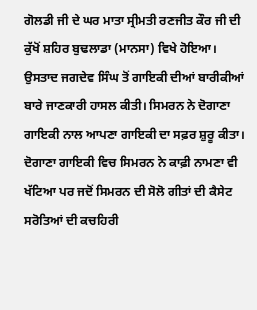ਗੋਲਡੀ ਜੀ ਦੇ ਘਰ ਮਾਤਾ ਸ੍ਰੀਮਤੀ ਰਣਜੀਤ ਕੌਰ ਜੀ ਦੀ ਕੁੱਖੋਂ ਸ਼ਹਿਰ ਬੁਢਲਾਡਾ (ਮਾਨਸਾ) ਵਿਖੇ ਹੋਇਆ। ਉਸਤਾਦ ਜਗਦੇਵ ਸਿੰਘ ਤੋਂ ਗਾਇਕੀ ਦੀਆਂ ਬਾਰੀਕੀਆਂ ਬਾਰੇ ਜਾਣਕਾਰੀ ਹਾਸਲ ਕੀਤੀ। ਸਿਮਰਨ ਨੇ ਦੋਗਾਣਾ ਗਾਇਕੀ ਨਾਲ ਆਪਣਾ ਗਾਇਕੀ ਦਾ ਸਫ਼ਰ ਸ਼ੁਰੂ ਕੀਤਾ। ਦੋਗਾਣਾ ਗਾਇਕੀ ਵਿਚ ਸਿਮਰਨ ਨੇ ਕਾਫ਼ੀ ਨਾਮਣਾ ਵੀ ਖੱਟਿਆ ਪਰ ਜਦੋਂ ਸਿਮਰਨ ਦੀ ਸੋਲੋ ਗੀਤਾਂ ਦੀ ਕੈਸੇਟ ਸਰੋਤਿਆਂ ਦੀ ਕਚਹਿਰੀ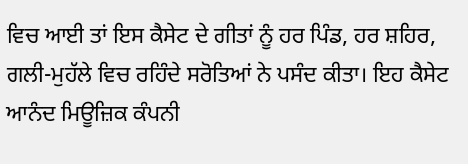ਵਿਚ ਆਈ ਤਾਂ ਇਸ ਕੈਸੇਟ ਦੇ ਗੀਤਾਂ ਨੂੰ ਹਰ ਪਿੰਡ, ਹਰ ਸ਼ਹਿਰ, ਗਲੀ-ਮੁਹੱਲੇ ਵਿਚ ਰਹਿੰਦੇ ਸਰੋਤਿਆਂ ਨੇ ਪਸੰਦ ਕੀਤਾ। ਇਹ ਕੈਸੇਟ ਆਨੰਦ ਮਿਊਜ਼ਿਕ ਕੰਪਨੀ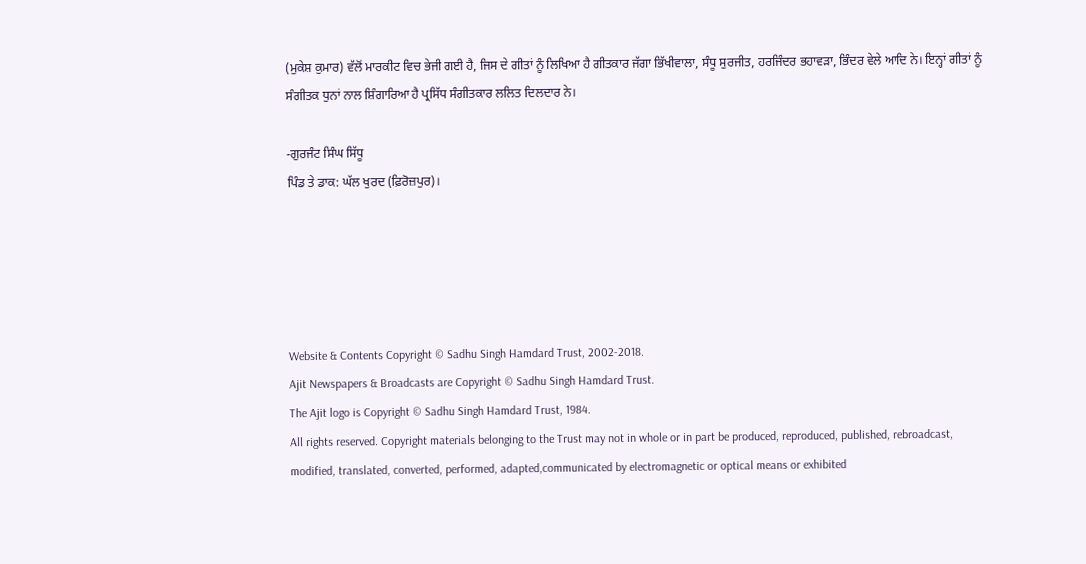(ਮੁਕੇਸ਼ ਕੁਮਾਰ) ਵੱਲੋਂ ਮਾਰਕੀਟ ਵਿਚ ਭੇਜੀ ਗਈ ਹੈ, ਜਿਸ ਦੇ ਗੀਤਾਂ ਨੂੰ ਲਿਖਿਆ ਹੈ ਗੀਤਕਾਰ ਜੱਗਾ ਭਿੱਖੀਵਾਲਾ, ਸੰਧੂ ਸੁਰਜੀਤ, ਹਰਜਿੰਦਰ ਭਹਾਵੜਾ, ਭਿੰਦਰ ਵੇਲੇ ਆਦਿ ਨੇ। ਇਨ੍ਹਾਂ ਗੀਤਾਂ ਨੂੰ ਸੰਗੀਤਕ ਧੁਨਾਂ ਨਾਲ ਸ਼ਿੰਗਾਰਿਆ ਹੈ ਪ੍ਰਸਿੱਧ ਸੰਗੀਤਕਾਰ ਲਲਿਤ ਦਿਲਦਾਰ ਨੇ।

-ਗੁਰਜੰਟ ਸਿੰਘ ਸਿੱਧੂ
ਪਿੰਡ ਤੇ ਡਾਕ: ਘੱਲ ਖੁਰਦ (ਫ਼ਿਰੋਜ਼ਪੁਰ)।





Website & Contents Copyright © Sadhu Singh Hamdard Trust, 2002-2018.
Ajit Newspapers & Broadcasts are Copyright © Sadhu Singh Hamdard Trust.
The Ajit logo is Copyright © Sadhu Singh Hamdard Trust, 1984.
All rights reserved. Copyright materials belonging to the Trust may not in whole or in part be produced, reproduced, published, rebroadcast, modified, translated, converted, performed, adapted,communicated by electromagnetic or optical means or exhibited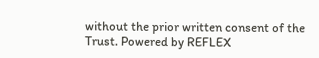without the prior written consent of the Trust. Powered by REFLEX